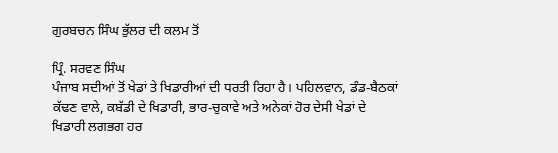ਗੁਰਬਚਨ ਸਿੰਘ ਭੁੱਲਰ ਦੀ ਕਲਮ ਤੋਂ

ਪ੍ਰਿੰ. ਸਰਵਣ ਸਿੰਘ
ਪੰਜਾਬ ਸਦੀਆਂ ਤੋਂ ਖੇਡਾਂ ਤੇ ਖਿਡਾਰੀਆਂ ਦੀ ਧਰਤੀ ਰਿਹਾ ਹੈ। ਪਹਿਲਵਾਨ, ਡੰਡ-ਬੈਠਕਾਂ ਕੱਢਣ ਵਾਲੇ, ਕਬੱਡੀ ਦੇ ਖਿਡਾਰੀ, ਭਾਰ-ਚੁਕਾਵੇ ਅਤੇ ਅਨੇਕਾਂ ਹੋਰ ਦੇਸੀ ਖੇਡਾਂ ਦੇ ਖਿਡਾਰੀ ਲਗਭਗ ਹਰ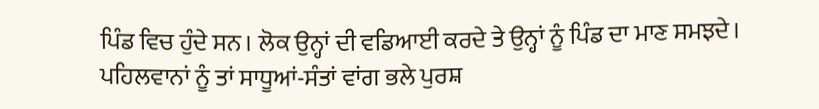ਪਿੰਡ ਵਿਚ ਹੁੰਦੇ ਸਨ। ਲੋਕ ਉਨ੍ਹਾਂ ਦੀ ਵਡਿਆਈ ਕਰਦੇ ਤੇ ਉਨ੍ਹਾਂ ਨੂੰ ਪਿੰਡ ਦਾ ਮਾਣ ਸਮਝਦੇ। ਪਹਿਲਵਾਨਾਂ ਨੂੰ ਤਾਂ ਸਾਧੂਆਂ-ਸੰਤਾਂ ਵਾਂਗ ਭਲੇ ਪੁਰਸ਼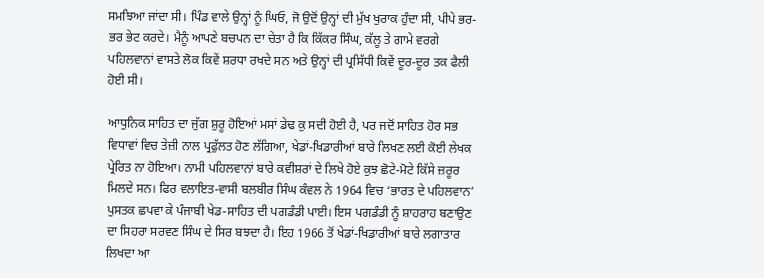ਸਮਝਿਆ ਜਾਂਦਾ ਸੀ। ਪਿੰਡ ਵਾਲੇ ਉਨ੍ਹਾਂ ਨੂੰ ਘਿਓ, ਜੋ ਉਦੋਂ ਉਨ੍ਹਾਂ ਦੀ ਮੁੱਖ ਖੁਰਾਕ ਹੁੰਦਾ ਸੀ, ਪੀਪੇ ਭਰ-ਭਰ ਭੇਟ ਕਰਦੇ। ਮੈਨੂੰ ਆਪਣੇ ਬਚਪਨ ਦਾ ਚੇਤਾ ਹੈ ਕਿ ਕਿੱਕਰ ਸਿੰਘ, ਕੱਲੂ ਤੇ ਗਾਮੇ ਵਰਗੇ ਪਹਿਲਵਾਨਾਂ ਵਾਸਤੇ ਲੋਕ ਕਿਵੇਂ ਸ਼ਰਧਾ ਰਖਦੇ ਸਨ ਅਤੇ ਉਨ੍ਹਾਂ ਦੀ ਪ੍ਰਸਿੱਧੀ ਕਿਵੇਂ ਦੂਰ-ਦੂਰ ਤਕ ਫੈਲੀ ਹੋਈ ਸੀ।

ਆਧੁਨਿਕ ਸਾਹਿਤ ਦਾ ਜੁੱਗ ਸ਼ੁਰੂ ਹੋਇਆਂ ਮਸਾਂ ਡੇਢ ਕੁ ਸਦੀ ਹੋਈ ਹੈ, ਪਰ ਜਦੋਂ ਸਾਹਿਤ ਹੋਰ ਸਭ ਵਿਧਾਵਾਂ ਵਿਚ ਤੇਜ਼ੀ ਨਾਲ ਪ੍ਰਫੁੱਲਤ ਹੋਣ ਲੱਗਿਆ, ਖੇਡਾਂ-ਖਿਡਾਰੀਆਂ ਬਾਰੇ ਲਿਖਣ ਲਈ ਕੋਈ ਲੇਖਕ ਪ੍ਰੇਰਿਤ ਨਾ ਹੋਇਆ। ਨਾਮੀ ਪਹਿਲਵਾਨਾਂ ਬਾਰੇ ਕਵੀਸ਼ਰਾਂ ਦੇ ਲਿਖੇ ਹੋਏ ਕੁਝ ਛੋਟੇ-ਮੋਟੇ ਕਿੱਸੇ ਜ਼ਰੂਰ ਮਿਲਦੇ ਸਨ। ਫਿਰ ਵਲਾਇਤ-ਵਾਸੀ ਬਲਬੀਰ ਸਿੰਘ ਕੰਵਲ ਨੇ 1964 ਵਿਚ ‘ਭਾਰਤ ਦੇ ਪਹਿਲਵਾਨ’ ਪੁਸਤਕ ਛਪਵਾ ਕੇ ਪੰਜਾਬੀ ਖੇਡ-ਸਾਹਿਤ ਦੀ ਪਗਡੰਡੀ ਪਾਈ। ਇਸ ਪਗਡੰਡੀ ਨੂੰ ਸ਼ਾਹਰਾਹ ਬਣਾਉਣ ਦਾ ਸਿਹਰਾ ਸਰਵਣ ਸਿੰਘ ਦੇ ਸਿਰ ਬਝਦਾ ਹੈ। ਇਹ 1966 ਤੋਂ ਖੇਡਾਂ-ਖਿਡਾਰੀਆਂ ਬਾਰੇ ਲਗਾਤਾਰ ਲਿਖਦਾ ਆ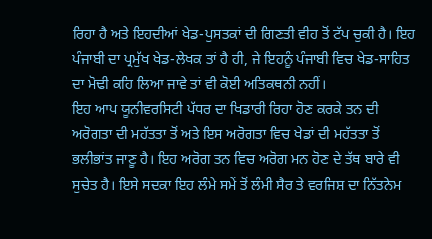ਰਿਹਾ ਹੈ ਅਤੇ ਇਹਦੀਆਂ ਖੇਡ-ਪੁਸਤਕਾਂ ਦੀ ਗਿਣਤੀ ਵੀਹ ਤੋਂ ਟੱਪ ਚੁਕੀ ਹੈ। ਇਹ ਪੰਜਾਬੀ ਦਾ ਪ੍ਰਮੁੱਖ ਖੇਡ-ਲੇਖਕ ਤਾਂ ਹੈ ਹੀ, ਜੇ ਇਹਨੂੰ ਪੰਜਾਬੀ ਵਿਚ ਖੇਡ-ਸਾਹਿਤ ਦਾ ਮੋਢੀ ਕਹਿ ਲਿਆ ਜਾਵੇ ਤਾਂ ਵੀ ਕੋਈ ਅਤਿਕਥਨੀ ਨਹੀਂ।
ਇਹ ਆਪ ਯੂਨੀਵਰਸਿਟੀ ਪੱਧਰ ਦਾ ਖਿਡਾਰੀ ਰਿਹਾ ਹੋਣ ਕਰਕੇ ਤਨ ਦੀ ਅਰੋਗਤਾ ਦੀ ਮਹੱਤਤਾ ਤੋਂ ਅਤੇ ਇਸ ਅਰੋਗਤਾ ਵਿਚ ਖੇਡਾਂ ਦੀ ਮਹੱਤਤਾ ਤੋਂ ਭਲੀਭਾਂਤ ਜਾਣੂ ਹੈ। ਇਹ ਅਰੋਗ ਤਨ ਵਿਚ ਅਰੋਗ ਮਨ ਹੋਣ ਦੇ ਤੱਥ ਬਾਰੇ ਵੀ ਸੁਚੇਤ ਹੈ। ਇਸੇ ਸਦਕਾ ਇਹ ਲੰਮੇ ਸਮੇਂ ਤੋਂ ਲੰਮੀ ਸੈਰ ਤੇ ਵਰਜਿਸ਼ ਦਾ ਨਿੱਤਨੇਮ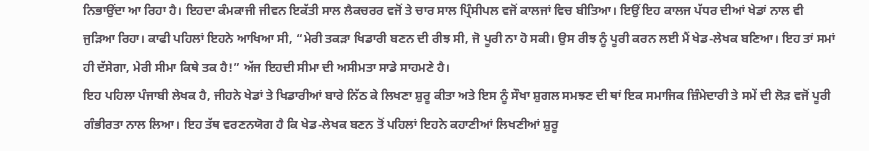ਨਿਭਾਉਂਦਾ ਆ ਰਿਹਾ ਹੈ। ਇਹਦਾ ਕੰਮਕਾਜੀ ਜੀਵਨ ਇਕੱਤੀ ਸਾਲ ਲੈਕਚਰਰ ਵਜੋਂ ਤੇ ਚਾਰ ਸਾਲ ਪ੍ਰਿੰਸੀਪਲ ਵਜੋਂ ਕਾਲਜਾਂ ਵਿਚ ਬੀਤਿਆ। ਇਉਂ ਇਹ ਕਾਲਜ ਪੱਧਰ ਦੀਆਂ ਖੇਡਾਂ ਨਾਲ ਵੀ ਜੁੜਿਆ ਰਿਹਾ। ਕਾਫੀ ਪਹਿਲਾਂ ਇਹਨੇ ਆਖਿਆ ਸੀ, “ਮੇਰੀ ਤਕੜਾ ਖਿਡਾਰੀ ਬਣਨ ਦੀ ਰੀਝ ਸੀ, ਜੋ ਪੂਰੀ ਨਾ ਹੋ ਸਕੀ। ਉਸ ਰੀਝ ਨੂੰ ਪੂਰੀ ਕਰਨ ਲਈ ਮੈਂ ਖੇਡ-ਲੇਖਕ ਬਣਿਆ। ਇਹ ਤਾਂ ਸਮਾਂ ਹੀ ਦੱਸੇਗਾ, ਮੇਰੀ ਸੀਮਾ ਕਿਥੇ ਤਕ ਹੈ!” ਅੱਜ ਇਹਦੀ ਸੀਮਾ ਦੀ ਅਸੀਮਤਾ ਸਾਡੇ ਸਾਹਮਣੇ ਹੈ।
ਇਹ ਪਹਿਲਾ ਪੰਜਾਬੀ ਲੇਖਕ ਹੈ, ਜੀਹਨੇ ਖੇਡਾਂ ਤੇ ਖਿਡਾਰੀਆਂ ਬਾਰੇ ਨਿੱਠ ਕੇ ਲਿਖਣਾ ਸ਼ੁਰੂ ਕੀਤਾ ਅਤੇ ਇਸ ਨੂੰ ਸੌਖਾ ਸ਼ੁਗਲ ਸਮਝਣ ਦੀ ਥਾਂ ਇਕ ਸਮਾਜਿਕ ਜ਼ਿੰਮੇਦਾਰੀ ਤੇ ਸਮੇਂ ਦੀ ਲੋੜ ਵਜੋਂ ਪੂਰੀ ਗੰਭੀਰਤਾ ਨਾਲ ਲਿਆ। ਇਹ ਤੱਥ ਵਰਣਨਯੋਗ ਹੈ ਕਿ ਖੇਡ-ਲੇਖਕ ਬਣਨ ਤੋਂ ਪਹਿਲਾਂ ਇਹਨੇ ਕਹਾਣੀਆਂ ਲਿਖਣੀਆਂ ਸ਼ੁਰੂ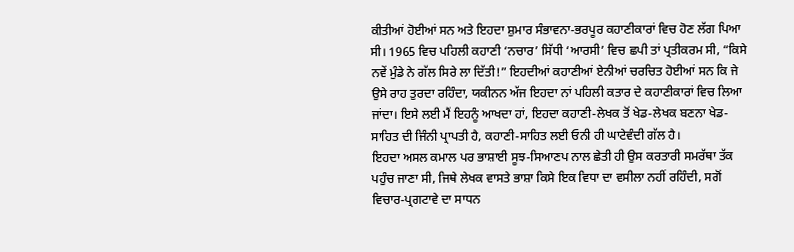ਕੀਤੀਆਂ ਹੋਈਆਂ ਸਨ ਅਤੇ ਇਹਦਾ ਸ਼ੁਮਾਰ ਸੰਭਾਵਨਾ-ਭਰਪੂਰ ਕਹਾਣੀਕਾਰਾਂ ਵਿਚ ਹੋਣ ਲੱਗ ਪਿਆ ਸੀ। 1965 ਵਿਚ ਪਹਿਲੀ ਕਹਾਣੀ ‘ਨਚਾਰ’ ਸਿੱਧੀ ‘ਆਰਸੀ’ ਵਿਚ ਛਪੀ ਤਾਂ ਪ੍ਰਤੀਕਰਮ ਸੀ, “ਕਿਸੇ ਨਵੇਂ ਮੁੰਡੇ ਨੇ ਗੱਲ ਸਿਰੇ ਲਾ ਦਿੱਤੀ!” ਇਹਦੀਆਂ ਕਹਾਣੀਆਂ ਏਨੀਆਂ ਚਰਚਿਤ ਹੋਈਆਂ ਸਨ ਕਿ ਜੇ ਉਸੇ ਰਾਹ ਤੁਰਦਾ ਰਹਿੰਦਾ, ਯਕੀਨਨ ਅੱਜ ਇਹਦਾ ਨਾਂ ਪਹਿਲੀ ਕਤਾਰ ਦੇ ਕਹਾਣੀਕਾਰਾਂ ਵਿਚ ਲਿਆ ਜਾਂਦਾ। ਇਸੇ ਲਈ ਮੈਂ ਇਹਨੂੰ ਆਖਦਾ ਹਾਂ, ਇਹਦਾ ਕਹਾਣੀ-ਲੇਖਕ ਤੋਂ ਖੇਡ-ਲੇਖਕ ਬਣਨਾ ਖੇਡ-ਸਾਹਿਤ ਦੀ ਜਿੰਨੀ ਪ੍ਰਾਪਤੀ ਹੈ, ਕਹਾਣੀ-ਸਾਹਿਤ ਲਈ ਓਨੀ ਹੀ ਘਾਟੇਵੰਦੀ ਗੱਲ ਹੈ।
ਇਹਦਾ ਅਸਲ ਕਮਾਲ ਪਰ ਭਾਸ਼ਾਈ ਸੂਝ-ਸਿਆਣਪ ਨਾਲ ਛੇਤੀ ਹੀ ਉਸ ਕਰਤਾਰੀ ਸਮਰੱਥਾ ਤੱਕ ਪਹੁੰਚ ਜਾਣਾ ਸੀ, ਜਿਥੇ ਲੇਖਕ ਵਾਸਤੇ ਭਾਸ਼ਾ ਕਿਸੇ ਇਕ ਵਿਧਾ ਦਾ ਵਸੀਲਾ ਨਹੀਂ ਰਹਿੰਦੀ, ਸਗੋਂ ਵਿਚਾਰ-ਪ੍ਰਗਟਾਵੇ ਦਾ ਸਾਧਨ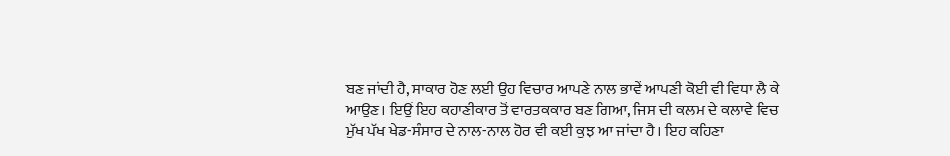ਬਣ ਜਾਂਦੀ ਹੈ, ਸਾਕਾਰ ਹੋਣ ਲਈ ਉਹ ਵਿਚਾਰ ਆਪਣੇ ਨਾਲ ਭਾਵੇਂ ਆਪਣੀ ਕੋਈ ਵੀ ਵਿਧਾ ਲੈ ਕੇ ਆਉਣ। ਇਉਂ ਇਹ ਕਹਾਣੀਕਾਰ ਤੋਂ ਵਾਰਤਕਕਾਰ ਬਣ ਗਿਆ, ਜਿਸ ਦੀ ਕਲਮ ਦੇ ਕਲਾਵੇ ਵਿਚ ਮੁੱਖ ਪੱਖ ਖੇਡ-ਸੰਸਾਰ ਦੇ ਨਾਲ-ਨਾਲ ਹੋਰ ਵੀ ਕਈ ਕੁਝ ਆ ਜਾਂਦਾ ਹੈ। ਇਹ ਕਹਿਣਾ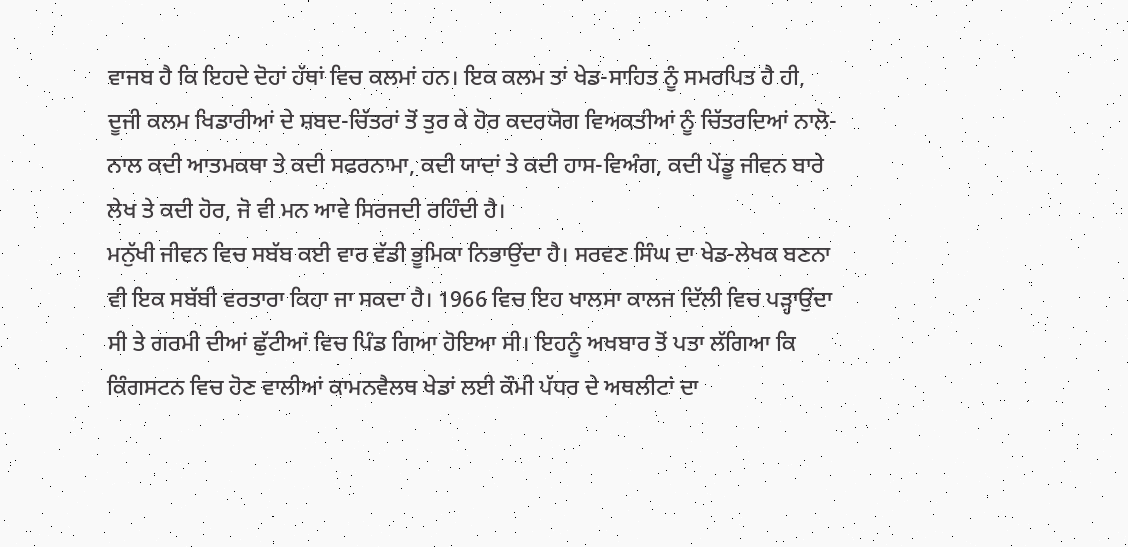ਵਾਜਬ ਹੈ ਕਿ ਇਹਦੇ ਦੋਹਾਂ ਹੱਥਾਂ ਵਿਚ ਕਲਮਾਂ ਹਨ। ਇਕ ਕਲਮ ਤਾਂ ਖੇਡ-ਸਾਹਿਤ ਨੂੰ ਸਮਰਪਿਤ ਹੈ ਹੀ, ਦੂਜੀ ਕਲਮ ਖਿਡਾਰੀਆਂ ਦੇ ਸ਼ਬਦ-ਚਿੱਤਰਾਂ ਤੋਂ ਤੁਰ ਕੇ ਹੋਰ ਕਦਰਯੋਗ ਵਿਅਕਤੀਆਂ ਨੂੰ ਚਿੱਤਰਦਿਆਂ ਨਾਲੋ-ਨਾਲ ਕਦੀ ਆਤਮਕਥਾ ਤੇ ਕਦੀ ਸਫਰਨਾਮਾ, ਕਦੀ ਯਾਦਾਂ ਤੇ ਕਦੀ ਹਾਸ-ਵਿਅੰਗ, ਕਦੀ ਪੇਂਡੂ ਜੀਵਨ ਬਾਰੇ ਲੇਖ ਤੇ ਕਦੀ ਹੋਰ, ਜੋ ਵੀ ਮਨ ਆਵੇ ਸਿਰਜਦੀ ਰਹਿੰਦੀ ਹੈ।
ਮਨੁੱਖੀ ਜੀਵਨ ਵਿਚ ਸਬੱਬ ਕਈ ਵਾਰ ਵੱਡੀ ਭੂਮਿਕਾ ਨਿਭਾਉਂਦਾ ਹੈ। ਸਰਵਣ ਸਿੰਘ ਦਾ ਖੇਡ-ਲੇਖਕ ਬਣਨਾ ਵੀ ਇਕ ਸਬੱਬੀ ਵਰਤਾਰਾ ਕਿਹਾ ਜਾ ਸਕਦਾ ਹੈ। 1966 ਵਿਚ ਇਹ ਖਾਲਸਾ ਕਾਲਜ ਦਿੱਲੀ ਵਿਚ ਪੜ੍ਹਾਉਂਦਾ ਸੀ ਤੇ ਗਰਮੀ ਦੀਆਂ ਛੁੱਟੀਆਂ ਵਿਚ ਪਿੰਡ ਗਿਆ ਹੋਇਆ ਸੀ। ਇਹਨੂੰ ਅਖਬਾਰ ਤੋਂ ਪਤਾ ਲੱਗਿਆ ਕਿ ਕਿੰਗਸਟਨ ਵਿਚ ਹੋਣ ਵਾਲੀਆਂ ਕਾਮਨਵੈਲਥ ਖੇਡਾਂ ਲਈ ਕੌਮੀ ਪੱਧਰ ਦੇ ਅਥਲੀਟਾਂ ਦਾ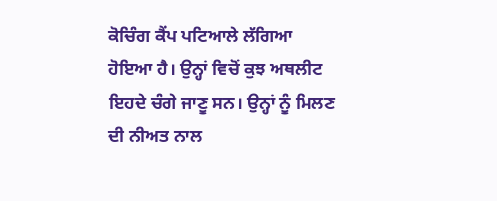ਕੋਚਿੰਗ ਕੈਂਪ ਪਟਿਆਲੇ ਲੱਗਿਆ ਹੋਇਆ ਹੈ। ਉਨ੍ਹਾਂ ਵਿਚੋਂ ਕੁਝ ਅਥਲੀਟ ਇਹਦੇ ਚੰਗੇ ਜਾਣੂ ਸਨ। ਉਨ੍ਹਾਂ ਨੂੰ ਮਿਲਣ ਦੀ ਨੀਅਤ ਨਾਲ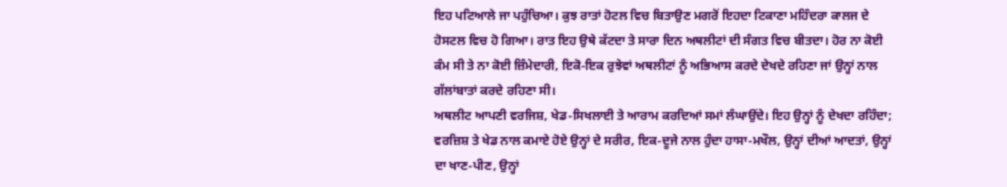ਇਹ ਪਟਿਆਲੇ ਜਾ ਪਹੁੰਚਿਆ। ਕੁਝ ਰਾਤਾਂ ਹੋਟਲ ਵਿਚ ਬਿਤਾਉਣ ਮਗਰੋਂ ਇਹਦਾ ਟਿਕਾਣਾ ਮਹਿੰਦਰਾ ਕਾਲਜ ਦੇ ਹੋਸਟਲ ਵਿਚ ਹੋ ਗਿਆ। ਰਾਤ ਇਹ ਉਥੇ ਕੱਟਦਾ ਤੇ ਸਾਰਾ ਦਿਨ ਅਥਲੀਟਾਂ ਦੀ ਸੰਗਤ ਵਿਚ ਬੀਤਦਾ। ਹੋਰ ਨਾ ਕੋਈ ਕੰਮ ਸੀ ਤੇ ਨਾ ਕੋਈ ਜ਼ਿੰਮੇਦਾਰੀ, ਇਕੋ-ਇਕ ਰੁਝੇਵਾਂ ਅਥਲੀਟਾਂ ਨੂੰ ਅਭਿਆਸ ਕਰਦੇ ਦੇਖਦੇ ਰਹਿਣਾ ਜਾਂ ਉਨ੍ਹਾਂ ਨਾਲ ਗੱਲਾਂਬਾਤਾਂ ਕਰਦੇ ਰਹਿਣਾ ਸੀ।
ਅਥਲੀਟ ਆਪਣੀ ਵਰਜਿਸ਼, ਖੇਡ-ਸਿਖਲਾਈ ਤੇ ਆਰਾਮ ਕਰਦਿਆਂ ਸਮਾਂ ਲੰਘਾਉਂਦੇ। ਇਹ ਉਨ੍ਹਾਂ ਨੂੰ ਦੇਖਦਾ ਰਹਿੰਦਾ; ਵਰਜ਼ਿਸ਼ ਤੇ ਖੇਡ ਨਾਲ ਕਮਾਏ ਹੋਏ ਉਨ੍ਹਾਂ ਦੇ ਸਰੀਰ, ਇਕ-ਦੂਜੇ ਨਾਲ ਹੁੰਦਾ ਹਾਸਾ-ਮਖੌਲ, ਉਨ੍ਹਾਂ ਦੀਆਂ ਆਦਤਾਂ, ਉਨ੍ਹਾਂ ਦਾ ਖਾਣ-ਪੀਣ, ਉਨ੍ਹਾਂ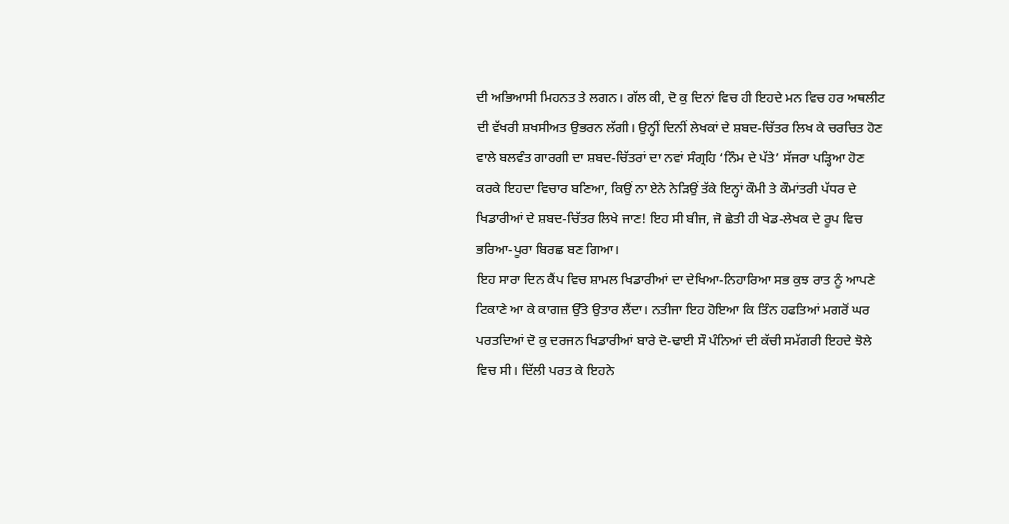ਦੀ ਅਭਿਆਸੀ ਮਿਹਨਤ ਤੇ ਲਗਨ। ਗੱਲ ਕੀ, ਦੋ ਕੁ ਦਿਨਾਂ ਵਿਚ ਹੀ ਇਹਦੇ ਮਨ ਵਿਚ ਹਰ ਅਥਲੀਟ ਦੀ ਵੱਖਰੀ ਸ਼ਖਸੀਅਤ ਉਭਰਨ ਲੱਗੀ। ਉਨ੍ਹੀਂ ਦਿਨੀਂ ਲੇਖਕਾਂ ਦੇ ਸ਼ਬਦ-ਚਿੱਤਰ ਲਿਖ ਕੇ ਚਰਚਿਤ ਹੋਣ ਵਾਲੇ ਬਲਵੰਤ ਗਾਰਗੀ ਦਾ ਸ਼ਬਦ-ਚਿੱਤਰਾਂ ਦਾ ਨਵਾਂ ਸੰਗ੍ਰਹਿ ‘ਨਿੰਮ ਦੇ ਪੱਤੇ’ ਸੱਜਰਾ ਪੜ੍ਹਿਆ ਹੋਣ ਕਰਕੇ ਇਹਦਾ ਵਿਚਾਰ ਬਣਿਆ, ਕਿਉਂ ਨਾ ਏਨੇ ਨੇੜਿਉਂ ਤੱਕੇ ਇਨ੍ਹਾਂ ਕੌਮੀ ਤੇ ਕੌਮਾਂਤਰੀ ਪੱਧਰ ਦੇ ਖਿਡਾਰੀਆਂ ਦੇ ਸ਼ਬਦ-ਚਿੱਤਰ ਲਿਖੇ ਜਾਣ! ਇਹ ਸੀ ਬੀਜ, ਜੋ ਛੇਤੀ ਹੀ ਖੇਡ-ਲੇਖਕ ਦੇ ਰੂਪ ਵਿਚ ਭਰਿਆ-ਪੂਰਾ ਬਿਰਛ ਬਣ ਗਿਆ।
ਇਹ ਸਾਰਾ ਦਿਨ ਕੈਂਪ ਵਿਚ ਸ਼ਾਮਲ ਖਿਡਾਰੀਆਂ ਦਾ ਦੇਖਿਆ-ਨਿਹਾਰਿਆ ਸਭ ਕੁਝ ਰਾਤ ਨੂੰ ਆਪਣੇ ਟਿਕਾਣੇ ਆ ਕੇ ਕਾਗਜ਼ ਉੱਤੇ ਉਤਾਰ ਲੈਂਦਾ। ਨਤੀਜਾ ਇਹ ਹੋਇਆ ਕਿ ਤਿੰਨ ਹਫਤਿਆਂ ਮਗਰੋਂ ਘਰ ਪਰਤਦਿਆਂ ਦੋ ਕੁ ਦਰਜਨ ਖਿਡਾਰੀਆਂ ਬਾਰੇ ਦੋ-ਢਾਈ ਸੌ ਪੰਨਿਆਂ ਦੀ ਕੱਚੀ ਸਮੱਗਰੀ ਇਹਦੇ ਝੋਲੇ ਵਿਚ ਸੀ। ਦਿੱਲੀ ਪਰਤ ਕੇ ਇਹਨੇ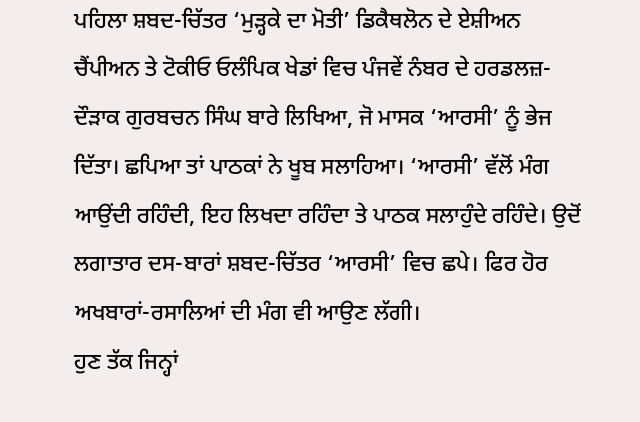ਪਹਿਲਾ ਸ਼ਬਦ-ਚਿੱਤਰ ‘ਮੁੜ੍ਹਕੇ ਦਾ ਮੋਤੀ’ ਡਿਕੈਥਲੋਨ ਦੇ ਏਸ਼ੀਅਨ ਚੈਂਪੀਅਨ ਤੇ ਟੋਕੀਓ ਓਲੰਪਿਕ ਖੇਡਾਂ ਵਿਚ ਪੰਜਵੇਂ ਨੰਬਰ ਦੇ ਹਰਡਲਜ਼-ਦੌੜਾਕ ਗੁਰਬਚਨ ਸਿੰਘ ਬਾਰੇ ਲਿਖਿਆ, ਜੋ ਮਾਸਕ ‘ਆਰਸੀ’ ਨੂੰ ਭੇਜ ਦਿੱਤਾ। ਛਪਿਆ ਤਾਂ ਪਾਠਕਾਂ ਨੇ ਖੂਬ ਸਲਾਹਿਆ। ‘ਆਰਸੀ’ ਵੱਲੋਂ ਮੰਗ ਆਉਂਦੀ ਰਹਿੰਦੀ, ਇਹ ਲਿਖਦਾ ਰਹਿੰਦਾ ਤੇ ਪਾਠਕ ਸਲਾਹੁੰਦੇ ਰਹਿੰਦੇ। ਉਦੋਂ ਲਗਾਤਾਰ ਦਸ-ਬਾਰਾਂ ਸ਼ਬਦ-ਚਿੱਤਰ ‘ਆਰਸੀ’ ਵਿਚ ਛਪੇ। ਫਿਰ ਹੋਰ ਅਖਬਾਰਾਂ-ਰਸਾਲਿਆਂ ਦੀ ਮੰਗ ਵੀ ਆਉਣ ਲੱਗੀ।
ਹੁਣ ਤੱਕ ਜਿਨ੍ਹਾਂ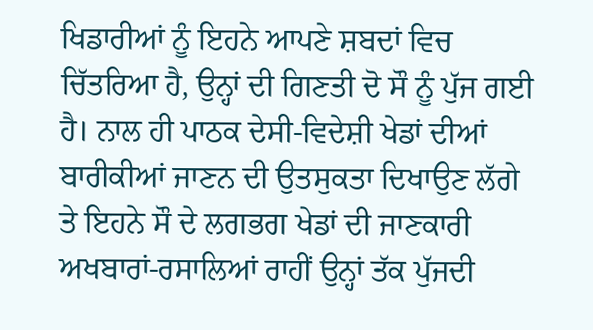ਖਿਡਾਰੀਆਂ ਨੂੰ ਇਹਨੇ ਆਪਣੇ ਸ਼ਬਦਾਂ ਵਿਚ ਚਿੱਤਰਿਆ ਹੈ, ਉਨ੍ਹਾਂ ਦੀ ਗਿਣਤੀ ਦੋ ਸੌ ਨੂੰ ਪੁੱਜ ਗਈ ਹੈ। ਨਾਲ ਹੀ ਪਾਠਕ ਦੇਸੀ-ਵਿਦੇਸ਼ੀ ਖੇਡਾਂ ਦੀਆਂ ਬਾਰੀਕੀਆਂ ਜਾਣਨ ਦੀ ਉਤਸੁਕਤਾ ਦਿਖਾਉਣ ਲੱਗੇ ਤੇ ਇਹਨੇ ਸੌ ਦੇ ਲਗਭਗ ਖੇਡਾਂ ਦੀ ਜਾਣਕਾਰੀ ਅਖਬਾਰਾਂ-ਰਸਾਲਿਆਂ ਰਾਹੀਂ ਉਨ੍ਹਾਂ ਤੱਕ ਪੁੱਜਦੀ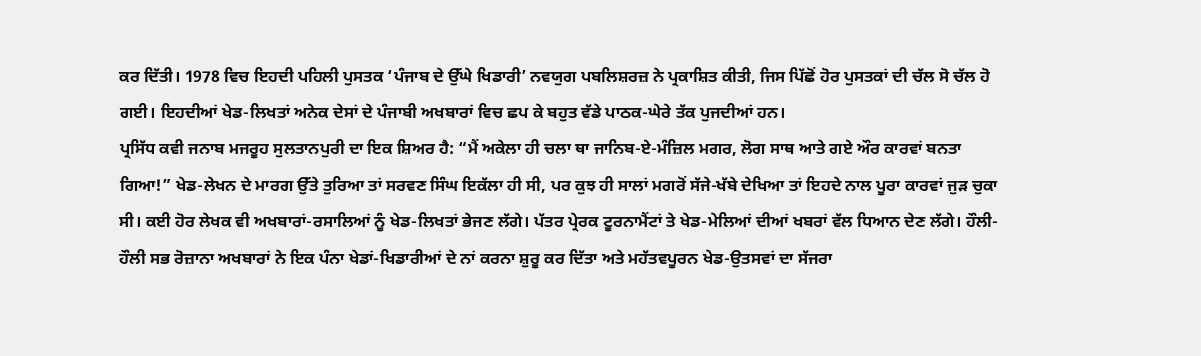ਕਰ ਦਿੱਤੀ। 1978 ਵਿਚ ਇਹਦੀ ਪਹਿਲੀ ਪੁਸਤਕ ‘ਪੰਜਾਬ ਦੇ ਉੱਘੇ ਖਿਡਾਰੀ’ ਨਵਯੁਗ ਪਬਲਿਸ਼ਰਜ਼ ਨੇ ਪ੍ਰਕਾਸ਼ਿਤ ਕੀਤੀ, ਜਿਸ ਪਿੱਛੋਂ ਹੋਰ ਪੁਸਤਕਾਂ ਦੀ ਚੱਲ ਸੋ ਚੱਲ ਹੋ ਗਈ। ਇਹਦੀਆਂ ਖੇਡ-ਲਿਖਤਾਂ ਅਨੇਕ ਦੇਸਾਂ ਦੇ ਪੰਜਾਬੀ ਅਖਬਾਰਾਂ ਵਿਚ ਛਪ ਕੇ ਬਹੁਤ ਵੱਡੇ ਪਾਠਕ-ਘੇਰੇ ਤੱਕ ਪੁਜਦੀਆਂ ਹਨ।
ਪ੍ਰਸਿੱਧ ਕਵੀ ਜਨਾਬ ਮਜਰੂਹ ਸੁਲਤਾਨਪੁਰੀ ਦਾ ਇਕ ਸ਼ਿਅਰ ਹੈ: “ਮੈਂ ਅਕੇਲਾ ਹੀ ਚਲਾ ਥਾ ਜਾਨਿਬ-ਏ-ਮੰਜ਼ਿਲ ਮਗਰ, ਲੋਗ ਸਾਥ ਆਤੇ ਗਏ ਔਰ ਕਾਰਵਾਂ ਬਨਤਾ ਗਿਆ!” ਖੇਡ-ਲੇਖਨ ਦੇ ਮਾਰਗ ਉੱਤੇ ਤੁਰਿਆ ਤਾਂ ਸਰਵਣ ਸਿੰਘ ਇਕੱਲਾ ਹੀ ਸੀ, ਪਰ ਕੁਝ ਹੀ ਸਾਲਾਂ ਮਗਰੋਂ ਸੱਜੇ-ਖੱਬੇ ਦੇਖਿਆ ਤਾਂ ਇਹਦੇ ਨਾਲ ਪੂਰਾ ਕਾਰਵਾਂ ਜੁੜ ਚੁਕਾ ਸੀ। ਕਈ ਹੋਰ ਲੇਖਕ ਵੀ ਅਖਬਾਰਾਂ-ਰਸਾਲਿਆਂ ਨੂੰ ਖੇਡ-ਲਿਖਤਾਂ ਭੇਜਣ ਲੱਗੇ। ਪੱਤਰ ਪ੍ਰੇਰਕ ਟੂਰਨਾਮੈਂਟਾਂ ਤੇ ਖੇਡ-ਮੇਲਿਆਂ ਦੀਆਂ ਖਬਰਾਂ ਵੱਲ ਧਿਆਨ ਦੇਣ ਲੱਗੇ। ਹੌਲੀ-ਹੌਲੀ ਸਭ ਰੋਜ਼ਾਨਾ ਅਖਬਾਰਾਂ ਨੇ ਇਕ ਪੰਨਾ ਖੇਡਾਂ-ਖਿਡਾਰੀਆਂ ਦੇ ਨਾਂ ਕਰਨਾ ਸ਼ੁਰੂ ਕਰ ਦਿੱਤਾ ਅਤੇ ਮਹੱਤਵਪੂਰਨ ਖੇਡ-ਉਤਸਵਾਂ ਦਾ ਸੱਜਰਾ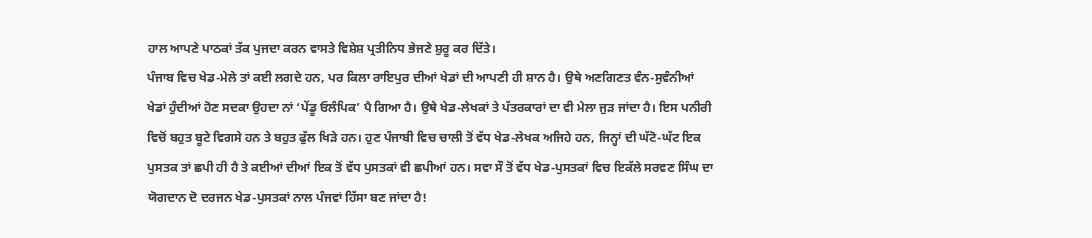ਹਾਲ ਆਪਣੇ ਪਾਠਕਾਂ ਤੱਕ ਪੁਜਦਾ ਕਰਨ ਵਾਸਤੇ ਵਿਸ਼ੇਸ਼ ਪ੍ਰਤੀਨਿਧ ਭੇਜਣੇ ਸ਼ੁਰੂ ਕਰ ਦਿੱਤੇ।
ਪੰਜਾਬ ਵਿਚ ਖੇਡ-ਮੇਲੇ ਤਾਂ ਕਈ ਲਗਦੇ ਹਨ, ਪਰ ਕਿਲਾ ਰਾਇਪੁਰ ਦੀਆਂ ਖੇਡਾਂ ਦੀ ਆਪਣੀ ਹੀ ਸ਼ਾਨ ਹੈ। ਉਥੇ ਅਣਗਿਣਤ ਵੰਨ-ਸੁਵੰਨੀਆਂ ਖੇਡਾਂ ਹੁੰਦੀਆਂ ਹੋਣ ਸਦਕਾ ਉਹਦਾ ਨਾਂ ‘ਪੇਂਡੂ ਓਲੰਪਿਕ’ ਪੈ ਗਿਆ ਹੈ। ਉਥੇ ਖੇਡ-ਲੇਖਕਾਂ ਤੇ ਪੱਤਰਕਾਰਾਂ ਦਾ ਵੀ ਮੇਲਾ ਜੁੜ ਜਾਂਦਾ ਹੈ। ਇਸ ਪਨੀਰੀ ਵਿਚੋਂ ਬਹੁਤ ਬੂਟੇ ਵਿਗਸੇ ਹਨ ਤੇ ਬਹੁਤ ਫੁੱਲ ਖਿੜੇ ਹਨ। ਹੁਣ ਪੰਜਾਬੀ ਵਿਚ ਚਾਲੀ ਤੋਂ ਵੱਧ ਖੇਡ-ਲੇਖਕ ਅਜਿਹੇ ਹਨ, ਜਿਨ੍ਹਾਂ ਦੀ ਘੱਟੋ-ਘੱਟ ਇਕ ਪੁਸਤਕ ਤਾਂ ਛਪੀ ਹੀ ਹੈ ਤੇ ਕਈਆਂ ਦੀਆਂ ਇਕ ਤੋਂ ਵੱਧ ਪੁਸਤਕਾਂ ਵੀ ਛਪੀਆਂ ਹਨ। ਸਵਾ ਸੌ ਤੋਂ ਵੱਧ ਖੇਡ-ਪੁਸਤਕਾਂ ਵਿਚ ਇਕੱਲੇ ਸਰਵਣ ਸਿੰਘ ਦਾ ਯੋਗਦਾਨ ਦੋ ਦਰਜਨ ਖੇਡ-ਪੁਸਤਕਾਂ ਨਾਲ ਪੰਜਵਾਂ ਹਿੱਸਾ ਬਣ ਜਾਂਦਾ ਹੈ!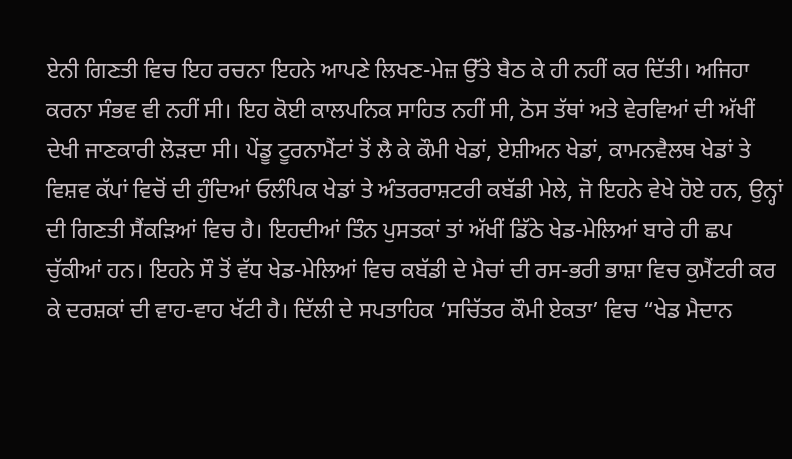ਏਨੀ ਗਿਣਤੀ ਵਿਚ ਇਹ ਰਚਨਾ ਇਹਨੇ ਆਪਣੇ ਲਿਖਣ-ਮੇਜ਼ ਉੱਤੇ ਬੈਠ ਕੇ ਹੀ ਨਹੀਂ ਕਰ ਦਿੱਤੀ। ਅਜਿਹਾ ਕਰਨਾ ਸੰਭਵ ਵੀ ਨਹੀਂ ਸੀ। ਇਹ ਕੋਈ ਕਾਲਪਨਿਕ ਸਾਹਿਤ ਨਹੀਂ ਸੀ, ਠੋਸ ਤੱਥਾਂ ਅਤੇ ਵੇਰਵਿਆਂ ਦੀ ਅੱਖੀਂ ਦੇਖੀ ਜਾਣਕਾਰੀ ਲੋੜਦਾ ਸੀ। ਪੇਂਡੂ ਟੂਰਨਾਮੈਂਟਾਂ ਤੋਂ ਲੈ ਕੇ ਕੌਮੀ ਖੇਡਾਂ, ਏਸ਼ੀਅਨ ਖੇਡਾਂ, ਕਾਮਨਵੈਲਥ ਖੇਡਾਂ ਤੇ ਵਿਸ਼ਵ ਕੱਪਾਂ ਵਿਚੋਂ ਦੀ ਹੁੰਦਿਆਂ ਓਲੰਪਿਕ ਖੇਡਾਂ ਤੇ ਅੰਤਰਰਾਸ਼ਟਰੀ ਕਬੱਡੀ ਮੇਲੇ, ਜੋ ਇਹਨੇ ਵੇਖੇ ਹੋਏ ਹਨ, ਉਨ੍ਹਾਂ ਦੀ ਗਿਣਤੀ ਸੈਂਕੜਿਆਂ ਵਿਚ ਹੈ। ਇਹਦੀਆਂ ਤਿੰਨ ਪੁਸਤਕਾਂ ਤਾਂ ਅੱਖੀਂ ਡਿੱਠੇ ਖੇਡ-ਮੇਲਿਆਂ ਬਾਰੇ ਹੀ ਛਪ ਚੁੱਕੀਆਂ ਹਨ। ਇਹਨੇ ਸੌ ਤੋਂ ਵੱਧ ਖੇਡ-ਮੇਲਿਆਂ ਵਿਚ ਕਬੱਡੀ ਦੇ ਮੈਚਾਂ ਦੀ ਰਸ-ਭਰੀ ਭਾਸ਼ਾ ਵਿਚ ਕੁਮੈਂਟਰੀ ਕਰ ਕੇ ਦਰਸ਼ਕਾਂ ਦੀ ਵਾਹ-ਵਾਹ ਖੱਟੀ ਹੈ। ਦਿੱਲੀ ਦੇ ਸਪਤਾਹਿਕ ‘ਸਚਿੱਤਰ ਕੌਮੀ ਏਕਤਾ’ ਵਿਚ “ਖੇਡ ਮੈਦਾਨ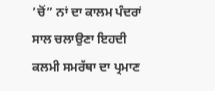’ਚੋਂ” ਨਾਂ ਦਾ ਕਾਲਮ ਪੰਦਰਾਂ ਸਾਲ ਚਲਾਉਣਾ ਇਹਦੀ ਕਲਮੀ ਸਮਰੱਥਾ ਦਾ ਪ੍ਰਮਾਣ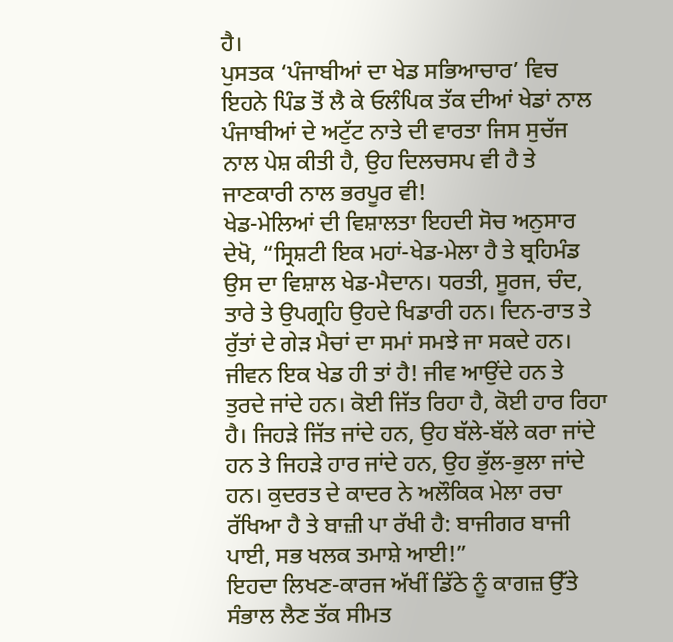ਹੈ।
ਪੁਸਤਕ ‘ਪੰਜਾਬੀਆਂ ਦਾ ਖੇਡ ਸਭਿਆਚਾਰ’ ਵਿਚ ਇਹਨੇ ਪਿੰਡ ਤੋਂ ਲੈ ਕੇ ਓਲੰਪਿਕ ਤੱਕ ਦੀਆਂ ਖੇਡਾਂ ਨਾਲ ਪੰਜਾਬੀਆਂ ਦੇ ਅਟੁੱਟ ਨਾਤੇ ਦੀ ਵਾਰਤਾ ਜਿਸ ਸੁਚੱਜ ਨਾਲ ਪੇਸ਼ ਕੀਤੀ ਹੈ, ਉਹ ਦਿਲਚਸਪ ਵੀ ਹੈ ਤੇ ਜਾਣਕਾਰੀ ਨਾਲ ਭਰਪੂਰ ਵੀ!
ਖੇਡ-ਮੇਲਿਆਂ ਦੀ ਵਿਸ਼ਾਲਤਾ ਇਹਦੀ ਸੋਚ ਅਨੁਸਾਰ ਦੇਖੋ, “ਸ੍ਰਿਸ਼ਟੀ ਇਕ ਮਹਾਂ-ਖੇਡ-ਮੇਲਾ ਹੈ ਤੇ ਬ੍ਰਹਿਮੰਡ ਉਸ ਦਾ ਵਿਸ਼ਾਲ ਖੇਡ-ਮੈਦਾਨ। ਧਰਤੀ, ਸੂਰਜ, ਚੰਦ, ਤਾਰੇ ਤੇ ਉਪਗ੍ਰਹਿ ਉਹਦੇ ਖਿਡਾਰੀ ਹਨ। ਦਿਨ-ਰਾਤ ਤੇ ਰੁੱਤਾਂ ਦੇ ਗੇੜ ਮੈਚਾਂ ਦਾ ਸਮਾਂ ਸਮਝੇ ਜਾ ਸਕਦੇ ਹਨ। ਜੀਵਨ ਇਕ ਖੇਡ ਹੀ ਤਾਂ ਹੈ! ਜੀਵ ਆਉਂਦੇ ਹਨ ਤੇ ਤੁਰਦੇ ਜਾਂਦੇ ਹਨ। ਕੋਈ ਜਿੱਤ ਰਿਹਾ ਹੈ, ਕੋਈ ਹਾਰ ਰਿਹਾ ਹੈ। ਜਿਹੜੇ ਜਿੱਤ ਜਾਂਦੇ ਹਨ, ਉਹ ਬੱਲੇ-ਬੱਲੇ ਕਰਾ ਜਾਂਦੇ ਹਨ ਤੇ ਜਿਹੜੇ ਹਾਰ ਜਾਂਦੇ ਹਨ, ਉਹ ਭੁੱਲ-ਭੁਲਾ ਜਾਂਦੇ ਹਨ। ਕੁਦਰਤ ਦੇ ਕਾਦਰ ਨੇ ਅਲੌਕਿਕ ਮੇਲਾ ਰਚਾ ਰੱਖਿਆ ਹੈ ਤੇ ਬਾਜ਼ੀ ਪਾ ਰੱਖੀ ਹੈ: ਬਾਜੀਗਰ ਬਾਜੀ ਪਾਈ, ਸਭ ਖਲਕ ਤਮਾਸ਼ੇ ਆਈ!”
ਇਹਦਾ ਲਿਖਣ-ਕਾਰਜ ਅੱਖੀਂ ਡਿੱਠੇ ਨੂੰ ਕਾਗਜ਼ ਉੱਤੇ ਸੰਭਾਲ ਲੈਣ ਤੱਕ ਸੀਮਤ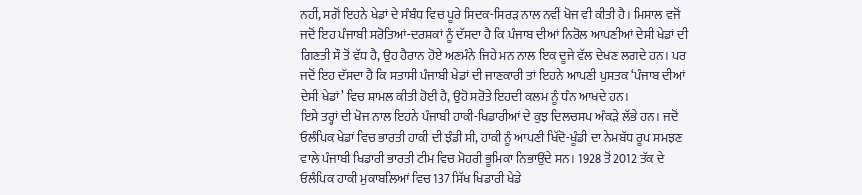ਨਹੀਂ, ਸਗੋਂ ਇਹਨੇ ਖੇਡਾਂ ਦੇ ਸੰਬੰਧ ਵਿਚ ਪੂਰੇ ਸਿਦਕ-ਸਿਰੜ ਨਾਲ ਨਵੀਂ ਖੋਜ ਵੀ ਕੀਤੀ ਹੈ। ਮਿਸਾਲ ਵਜੋਂ ਜਦੋਂ ਇਹ ਪੰਜਾਬੀ ਸਰੋਤਿਆਂ-ਦਰਸ਼ਕਾਂ ਨੂੰ ਦੱਸਦਾ ਹੈ ਕਿ ਪੰਜਾਬ ਦੀਆਂ ਨਿਰੋਲ ਆਪਣੀਆਂ ਦੇਸੀ ਖੇਡਾਂ ਦੀ ਗਿਣਤੀ ਸੌ ਤੋਂ ਵੱਧ ਹੈ, ਉਹ ਹੈਰਾਨ ਹੋਏ ਅਣਮੰਨੇ ਜਿਹੇ ਮਨ ਨਾਲ ਇਕ ਦੂਜੇ ਵੱਲ ਦੇਖਣ ਲਗਦੇ ਹਨ। ਪਰ ਜਦੋਂ ਇਹ ਦੱਸਦਾ ਹੈ ਕਿ ਸਤਾਸੀ ਪੰਜਾਬੀ ਖੇਡਾਂ ਦੀ ਜਾਣਕਾਰੀ ਤਾਂ ਇਹਨੇ ਆਪਣੀ ਪੁਸਤਕ ‘ਪੰਜਾਬ ਦੀਆਂ ਦੇਸੀ ਖੇਡਾਂ’ ਵਿਚ ਸ਼ਾਮਲ ਕੀਤੀ ਹੋਈ ਹੈ, ਉਹੋ ਸਰੋਤੇ ਇਹਦੀ ਕਲਮ ਨੂੰ ਧੰਨ ਆਖਦੇ ਹਨ।
ਇਸੇ ਤਰ੍ਹਾਂ ਦੀ ਖੋਜ ਨਾਲ ਇਹਨੇ ਪੰਜਾਬੀ ਹਾਕੀ-ਖਿਡਾਰੀਆਂ ਦੇ ਕੁਝ ਦਿਲਚਸਪ ਅੰਕੜੇ ਲੱਭੇ ਹਨ। ਜਦੋਂ ਓਲੰਪਿਕ ਖੇਡਾਂ ਵਿਚ ਭਾਰਤੀ ਹਾਕੀ ਦੀ ਝੰਡੀ ਸੀ, ਹਾਕੀ ਨੂੰ ਆਪਣੀ ਖਿੱਦੋ-ਖੂੰਡੀ ਦਾ ਨੇਮਬੱਧ ਰੂਪ ਸਮਝਣ ਵਾਲੇ ਪੰਜਾਬੀ ਖਿਡਾਰੀ ਭਾਰਤੀ ਟੀਮ ਵਿਚ ਮੋਹਰੀ ਭੂਮਿਕਾ ਨਿਭਾਉਂਦੇ ਸਨ। 1928 ਤੋਂ 2012 ਤੱਕ ਦੇ ਓਲੰਪਿਕ ਹਾਕੀ ਮੁਕਾਬਲਿਆਂ ਵਿਚ 137 ਸਿੱਖ ਖਿਡਾਰੀ ਖੇਡੇ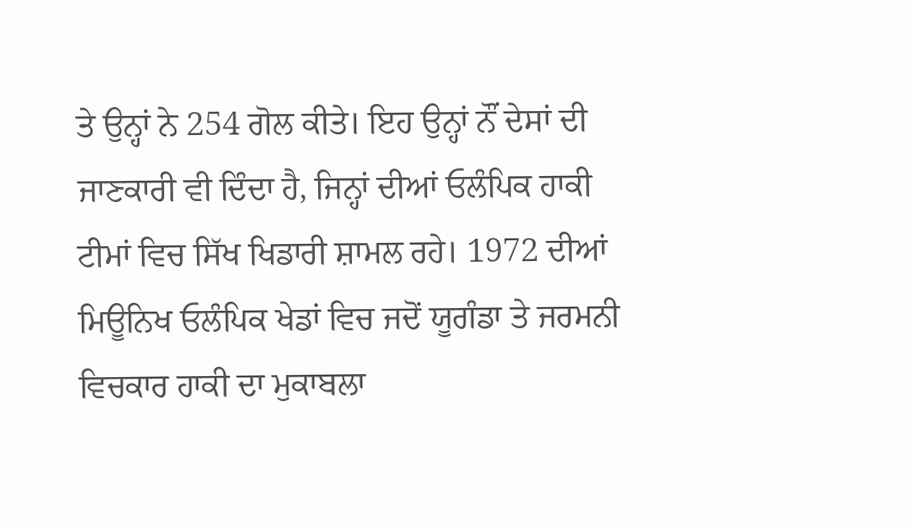ਤੇ ਉਨ੍ਹਾਂ ਨੇ 254 ਗੋਲ ਕੀਤੇ। ਇਹ ਉਨ੍ਹਾਂ ਨੌਂ ਦੇਸਾਂ ਦੀ ਜਾਣਕਾਰੀ ਵੀ ਦਿੰਦਾ ਹੈ, ਜਿਨ੍ਹਾਂ ਦੀਆਂ ਓਲੰਪਿਕ ਹਾਕੀ ਟੀਮਾਂ ਵਿਚ ਸਿੱਖ ਖਿਡਾਰੀ ਸ਼ਾਮਲ ਰਹੇ। 1972 ਦੀਆਂ ਮਿਊਨਿਖ ਓਲੰਪਿਕ ਖੇਡਾਂ ਵਿਚ ਜਦੋਂ ਯੂਗੰਡਾ ਤੇ ਜਰਮਨੀ ਵਿਚਕਾਰ ਹਾਕੀ ਦਾ ਮੁਕਾਬਲਾ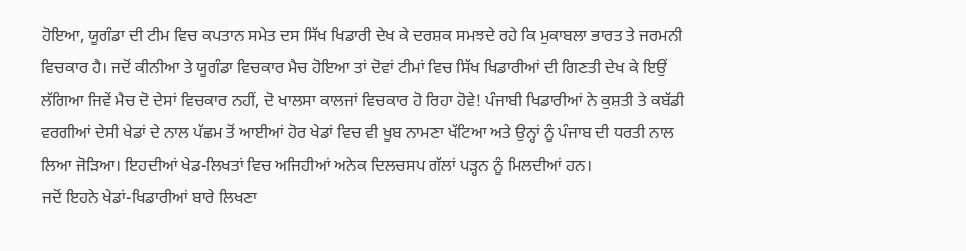ਹੋਇਆ, ਯੂਗੰਡਾ ਦੀ ਟੀਮ ਵਿਚ ਕਪਤਾਨ ਸਮੇਤ ਦਸ ਸਿੱਖ ਖਿਡਾਰੀ ਦੇਖ ਕੇ ਦਰਸ਼ਕ ਸਮਝਦੇ ਰਹੇ ਕਿ ਮੁਕਾਬਲਾ ਭਾਰਤ ਤੇ ਜਰਮਨੀ ਵਿਚਕਾਰ ਹੈ। ਜਦੋਂ ਕੀਨੀਆ ਤੇ ਯੂਗੰਡਾ ਵਿਚਕਾਰ ਮੈਚ ਹੋਇਆ ਤਾਂ ਦੋਵਾਂ ਟੀਮਾਂ ਵਿਚ ਸਿੱਖ ਖਿਡਾਰੀਆਂ ਦੀ ਗਿਣਤੀ ਦੇਖ ਕੇ ਇਉਂ ਲੱਗਿਆ ਜਿਵੇਂ ਮੈਚ ਦੋ ਦੇਸਾਂ ਵਿਚਕਾਰ ਨਹੀਂ, ਦੋ ਖਾਲਸਾ ਕਾਲਜਾਂ ਵਿਚਕਾਰ ਹੋ ਰਿਹਾ ਹੋਵੇ! ਪੰਜਾਬੀ ਖਿਡਾਰੀਆਂ ਨੇ ਕੁਸ਼ਤੀ ਤੇ ਕਬੱਡੀ ਵਰਗੀਆਂ ਦੇਸੀ ਖੇਡਾਂ ਦੇ ਨਾਲ ਪੱਛਮ ਤੋਂ ਆਈਆਂ ਹੋਰ ਖੇਡਾਂ ਵਿਚ ਵੀ ਖੂਬ ਨਾਮਣਾ ਖੱਟਿਆ ਅਤੇ ਉਨ੍ਹਾਂ ਨੂੰ ਪੰਜਾਬ ਦੀ ਧਰਤੀ ਨਾਲ ਲਿਆ ਜੋੜਿਆ। ਇਹਦੀਆਂ ਖੇਡ-ਲਿਖਤਾਂ ਵਿਚ ਅਜਿਹੀਆਂ ਅਨੇਕ ਦਿਲਚਸਪ ਗੱਲਾਂ ਪੜ੍ਹਨ ਨੂੰ ਮਿਲਦੀਆਂ ਹਨ।
ਜਦੋਂ ਇਹਨੇ ਖੇਡਾਂ-ਖਿਡਾਰੀਆਂ ਬਾਰੇ ਲਿਖਣਾ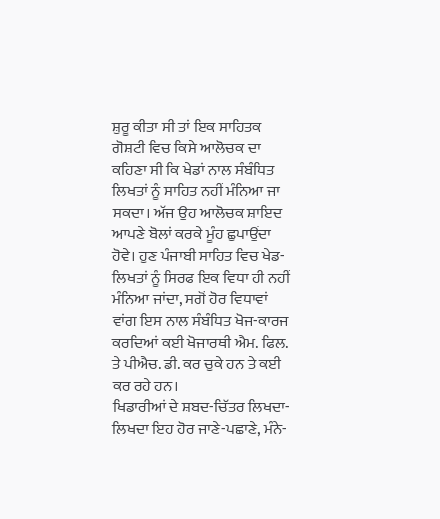ਸ਼ੁਰੂ ਕੀਤਾ ਸੀ ਤਾਂ ਇਕ ਸਾਹਿਤਕ ਗੋਸ਼ਟੀ ਵਿਚ ਕਿਸੇ ਆਲੋਚਕ ਦਾ ਕਹਿਣਾ ਸੀ ਕਿ ਖੇਡਾਂ ਨਾਲ ਸੰਬੰਧਿਤ ਲਿਖਤਾਂ ਨੂੰ ਸਾਹਿਤ ਨਹੀਂ ਮੰਨਿਆ ਜਾ ਸਕਦਾ। ਅੱਜ ਉਹ ਆਲੋਚਕ ਸ਼ਾਇਦ ਆਪਣੇ ਬੋਲਾਂ ਕਰਕੇ ਮੂੰਹ ਛੁਪਾਉਂਦਾ ਹੋਵੇ। ਹੁਣ ਪੰਜਾਬੀ ਸਾਹਿਤ ਵਿਚ ਖੇਡ-ਲਿਖਤਾਂ ਨੂੰ ਸਿਰਫ ਇਕ ਵਿਧਾ ਹੀ ਨਹੀਂ ਮੰਨਿਆ ਜਾਂਦਾ, ਸਗੋਂ ਹੋਰ ਵਿਧਾਵਾਂ ਵਾਂਗ ਇਸ ਨਾਲ ਸੰਬੰਧਿਤ ਖੋਜ-ਕਾਰਜ ਕਰਦਿਆਂ ਕਈ ਖੋਜਾਰਥੀ ਐਮ. ਫਿਲ. ਤੇ ਪੀਐਚ. ਡੀ. ਕਰ ਚੁਕੇ ਹਨ ਤੇ ਕਈ ਕਰ ਰਹੇ ਹਨ।
ਖਿਡਾਰੀਆਂ ਦੇ ਸ਼ਬਦ-ਚਿੱਤਰ ਲਿਖਦਾ-ਲਿਖਦਾ ਇਹ ਹੋਰ ਜਾਣੇ-ਪਛਾਣੇ, ਮੰਨੇ-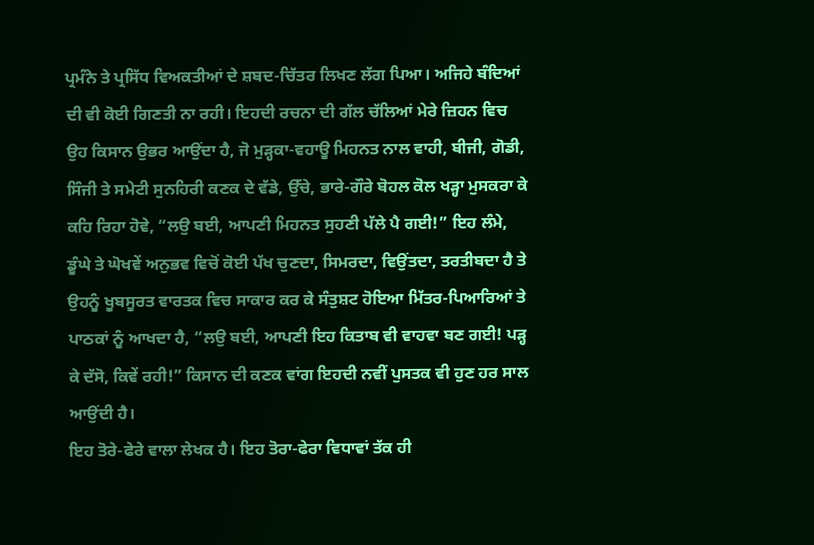ਪ੍ਰਮੰਨੇ ਤੇ ਪ੍ਰਸਿੱਧ ਵਿਅਕਤੀਆਂ ਦੇ ਸ਼ਬਦ-ਚਿੱਤਰ ਲਿਖਣ ਲੱਗ ਪਿਆ। ਅਜਿਹੇ ਬੰਦਿਆਂ ਦੀ ਵੀ ਕੋਈ ਗਿਣਤੀ ਨਾ ਰਹੀ। ਇਹਦੀ ਰਚਨਾ ਦੀ ਗੱਲ ਚੱਲਿਆਂ ਮੇਰੇ ਜ਼ਿਹਨ ਵਿਚ ਉਹ ਕਿਸਾਨ ਉਭਰ ਆਉਂਦਾ ਹੈ, ਜੋ ਮੁੜ੍ਹਕਾ-ਵਹਾਊ ਮਿਹਨਤ ਨਾਲ ਵਾਹੀ, ਬੀਜੀ, ਗੋਡੀ, ਸਿੰਜੀ ਤੇ ਸਮੇਟੀ ਸੁਨਹਿਰੀ ਕਣਕ ਦੇ ਵੱਡੇ, ਉੱਚੇ, ਭਾਰੇ-ਗੌਰੇ ਬੋਹਲ ਕੋਲ ਖੜ੍ਹਾ ਮੁਸਕਰਾ ਕੇ ਕਹਿ ਰਿਹਾ ਹੋਵੇ, “ਲਉ ਬਈ, ਆਪਣੀ ਮਿਹਨਤ ਸੁਹਣੀ ਪੱਲੇ ਪੈ ਗਈ!” ਇਹ ਲੰਮੇ, ਡੂੰਘੇ ਤੇ ਘੋਖਵੇਂ ਅਨੁਭਵ ਵਿਚੋਂ ਕੋਈ ਪੱਖ ਚੁਣਦਾ, ਸਿਮਰਦਾ, ਵਿਉਂਤਦਾ, ਤਰਤੀਬਦਾ ਹੈ ਤੇ ਉਹਨੂੰ ਖੂਬਸੂਰਤ ਵਾਰਤਕ ਵਿਚ ਸਾਕਾਰ ਕਰ ਕੇ ਸੰਤੁਸ਼ਟ ਹੋਇਆ ਮਿੱਤਰ-ਪਿਆਰਿਆਂ ਤੇ ਪਾਠਕਾਂ ਨੂੰ ਆਖਦਾ ਹੈ, “ਲਉ ਬਈ, ਆਪਣੀ ਇਹ ਕਿਤਾਬ ਵੀ ਵਾਹਵਾ ਬਣ ਗਈ! ਪੜ੍ਹ ਕੇ ਦੱਸੋ, ਕਿਵੇਂ ਰਹੀ!” ਕਿਸਾਨ ਦੀ ਕਣਕ ਵਾਂਗ ਇਹਦੀ ਨਵੀਂ ਪੁਸਤਕ ਵੀ ਹੁਣ ਹਰ ਸਾਲ ਆਉਂਦੀ ਹੈ।
ਇਹ ਤੋਰੇ-ਫੇਰੇ ਵਾਲਾ ਲੇਖਕ ਹੈ। ਇਹ ਤੋਰਾ-ਫੇਰਾ ਵਿਧਾਵਾਂ ਤੱਕ ਹੀ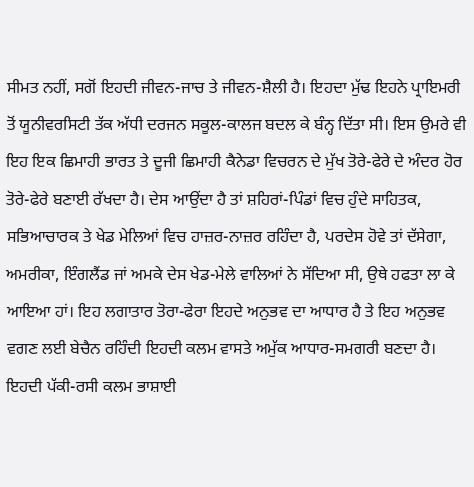ਸੀਮਤ ਨਹੀਂ, ਸਗੋਂ ਇਹਦੀ ਜੀਵਨ-ਜਾਚ ਤੇ ਜੀਵਨ-ਸ਼ੈਲੀ ਹੈ। ਇਹਦਾ ਮੁੱਢ ਇਹਨੇ ਪ੍ਰਾਇਮਰੀ ਤੋਂ ਯੂਨੀਵਰਸਿਟੀ ਤੱਕ ਅੱਧੀ ਦਰਜਨ ਸਕੂਲ-ਕਾਲਜ ਬਦਲ ਕੇ ਬੰਨ੍ਹ ਦਿੱਤਾ ਸੀ। ਇਸ ਉਮਰੇ ਵੀ ਇਹ ਇਕ ਛਿਮਾਹੀ ਭਾਰਤ ਤੇ ਦੂਜੀ ਛਿਮਾਹੀ ਕੈਨੇਡਾ ਵਿਚਰਨ ਦੇ ਮੁੱਖ ਤੋਰੇ-ਫੇਰੇ ਦੇ ਅੰਦਰ ਹੋਰ ਤੋਰੇ-ਫੇਰੇ ਬਣਾਈ ਰੱਖਦਾ ਹੈ। ਦੇਸ ਆਉਂਦਾ ਹੈ ਤਾਂ ਸ਼ਹਿਰਾਂ-ਪਿੰਡਾਂ ਵਿਚ ਹੁੰਦੇ ਸਾਹਿਤਕ, ਸਭਿਆਚਾਰਕ ਤੇ ਖੇਡ ਮੇਲਿਆਂ ਵਿਚ ਹਾਜ਼ਰ-ਨਾਜ਼ਰ ਰਹਿੰਦਾ ਹੈ, ਪਰਦੇਸ ਹੋਵੇ ਤਾਂ ਦੱਸੇਗਾ, ਅਮਰੀਕਾ, ਇੰਗਲੈਂਡ ਜਾਂ ਅਮਕੇ ਦੇਸ ਖੇਡ-ਮੇਲੇ ਵਾਲਿਆਂ ਨੇ ਸੱਦਿਆ ਸੀ, ਉਥੇ ਹਫਤਾ ਲਾ ਕੇ ਆਇਆ ਹਾਂ। ਇਹ ਲਗਾਤਾਰ ਤੋਰਾ-ਫੇਰਾ ਇਹਦੇ ਅਨੁਭਵ ਦਾ ਆਧਾਰ ਹੈ ਤੇ ਇਹ ਅਨੁਭਵ ਵਗਣ ਲਈ ਬੇਚੈਨ ਰਹਿੰਦੀ ਇਹਦੀ ਕਲਮ ਵਾਸਤੇ ਅਮੁੱਕ ਆਧਾਰ-ਸਮਗਰੀ ਬਣਦਾ ਹੈ।
ਇਹਦੀ ਪੱਕੀ-ਰਸੀ ਕਲਮ ਭਾਸ਼ਾਈ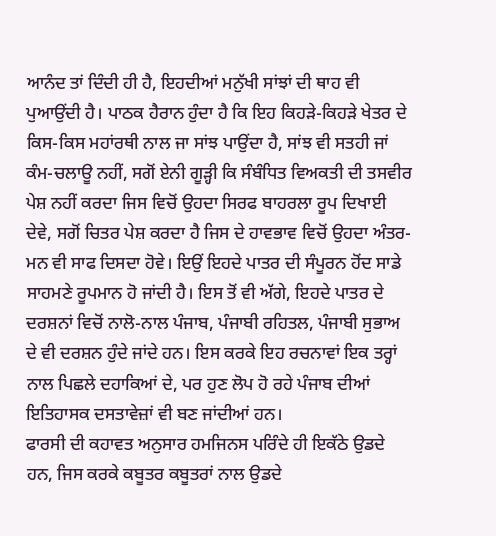ਆਨੰਦ ਤਾਂ ਦਿੰਦੀ ਹੀ ਹੈ, ਇਹਦੀਆਂ ਮਨੁੱਖੀ ਸਾਂਝਾਂ ਦੀ ਥਾਹ ਵੀ ਪੁਆਉਂਦੀ ਹੈ। ਪਾਠਕ ਹੈਰਾਨ ਹੁੰਦਾ ਹੈ ਕਿ ਇਹ ਕਿਹੜੇ-ਕਿਹੜੇ ਖੇਤਰ ਦੇ ਕਿਸ-ਕਿਸ ਮਹਾਂਰਥੀ ਨਾਲ ਜਾ ਸਾਂਝ ਪਾਉਂਦਾ ਹੈ, ਸਾਂਝ ਵੀ ਸਤਹੀ ਜਾਂ ਕੰਮ-ਚਲਾਊ ਨਹੀਂ, ਸਗੋਂ ਏਨੀ ਗੂੜ੍ਹੀ ਕਿ ਸੰਬੰਧਿਤ ਵਿਅਕਤੀ ਦੀ ਤਸਵੀਰ ਪੇਸ਼ ਨਹੀਂ ਕਰਦਾ ਜਿਸ ਵਿਚੋਂ ਉਹਦਾ ਸਿਰਫ ਬਾਹਰਲਾ ਰੂਪ ਦਿਖਾਈ ਦੇਵੇ, ਸਗੋਂ ਚਿਤਰ ਪੇਸ਼ ਕਰਦਾ ਹੈ ਜਿਸ ਦੇ ਹਾਵਭਾਵ ਵਿਚੋਂ ਉਹਦਾ ਅੰਤਰ-ਮਨ ਵੀ ਸਾਫ ਦਿਸਦਾ ਹੋਵੇ। ਇਉਂ ਇਹਦੇ ਪਾਤਰ ਦੀ ਸੰਪੂਰਨ ਹੋਂਦ ਸਾਡੇ ਸਾਹਮਣੇ ਰੂਪਮਾਨ ਹੋ ਜਾਂਦੀ ਹੈ। ਇਸ ਤੋਂ ਵੀ ਅੱਗੇ, ਇਹਦੇ ਪਾਤਰ ਦੇ ਦਰਸ਼ਨਾਂ ਵਿਚੋਂ ਨਾਲੋ-ਨਾਲ ਪੰਜਾਬ, ਪੰਜਾਬੀ ਰਹਿਤਲ, ਪੰਜਾਬੀ ਸੁਭਾਅ ਦੇ ਵੀ ਦਰਸ਼ਨ ਹੁੰਦੇ ਜਾਂਦੇ ਹਨ। ਇਸ ਕਰਕੇ ਇਹ ਰਚਨਾਵਾਂ ਇਕ ਤਰ੍ਹਾਂ ਨਾਲ ਪਿਛਲੇ ਦਹਾਕਿਆਂ ਦੇ, ਪਰ ਹੁਣ ਲੋਪ ਹੋ ਰਹੇ ਪੰਜਾਬ ਦੀਆਂ ਇਤਿਹਾਸਕ ਦਸਤਾਵੇਜ਼ਾਂ ਵੀ ਬਣ ਜਾਂਦੀਆਂ ਹਨ।
ਫਾਰਸੀ ਦੀ ਕਹਾਵਤ ਅਨੁਸਾਰ ਹਮਜਿਨਸ ਪਰਿੰਦੇ ਹੀ ਇਕੱਠੇ ਉਡਦੇ ਹਨ, ਜਿਸ ਕਰਕੇ ਕਬੂਤਰ ਕਬੂਤਰਾਂ ਨਾਲ ਉਡਦੇ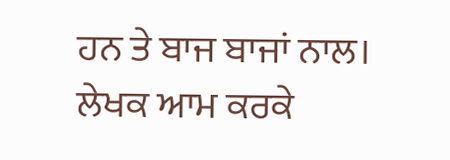ਹਨ ਤੇ ਬਾਜ ਬਾਜਾਂ ਨਾਲ। ਲੇਖਕ ਆਮ ਕਰਕੇ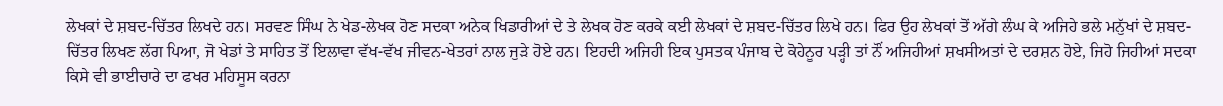ਲੇਖਕਾਂ ਦੇ ਸ਼ਬਦ-ਚਿੱਤਰ ਲਿਖਦੇ ਹਨ। ਸਰਵਣ ਸਿੰਘ ਨੇ ਖੇਡ-ਲੇਖਕ ਹੋਣ ਸਦਕਾ ਅਨੇਕ ਖਿਡਾਰੀਆਂ ਦੇ ਤੇ ਲੇਖਕ ਹੋਣ ਕਰਕੇ ਕਈ ਲੇਖਕਾਂ ਦੇ ਸ਼ਬਦ-ਚਿੱਤਰ ਲਿਖੇ ਹਨ। ਫਿਰ ਉਹ ਲੇਖਕਾਂ ਤੋਂ ਅੱਗੇ ਲੰਘ ਕੇ ਅਜਿਹੇ ਭਲੇ ਮਨੁੱਖਾਂ ਦੇ ਸ਼ਬਦ-ਚਿੱਤਰ ਲਿਖਣ ਲੱਗ ਪਿਆ, ਜੋ ਖੇਡਾਂ ਤੇ ਸਾਹਿਤ ਤੋਂ ਇਲਾਵਾ ਵੱਖ-ਵੱਖ ਜੀਵਨ-ਖੇਤਰਾਂ ਨਾਲ ਜੁੜੇ ਹੋਏ ਹਨ। ਇਹਦੀ ਅਜਿਹੀ ਇਕ ਪੁਸਤਕ ਪੰਜਾਬ ਦੇ ਕੋਹੇਨੂਰ ਪੜ੍ਹੀ ਤਾਂ ਨੌਂ ਅਜਿਹੀਆਂ ਸ਼ਖਸੀਅਤਾਂ ਦੇ ਦਰਸ਼ਨ ਹੋਏ, ਜਿਹੋ ਜਿਹੀਆਂ ਸਦਕਾ ਕਿਸੇ ਵੀ ਭਾਈਚਾਰੇ ਦਾ ਫਖਰ ਮਹਿਸੂਸ ਕਰਨਾ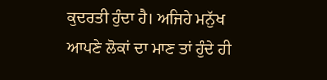ਕੁਦਰਤੀ ਹੁੰਦਾ ਹੈ। ਅਜਿਹੇ ਮਨੁੱਖ ਆਪਣੇ ਲੋਕਾਂ ਦਾ ਮਾਣ ਤਾਂ ਹੁੰਦੇ ਹੀ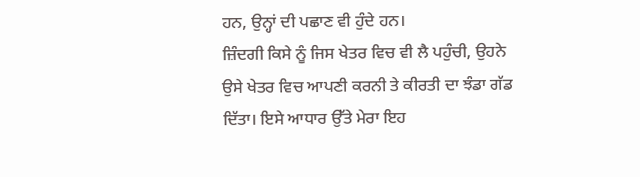ਹਨ, ਉਨ੍ਹਾਂ ਦੀ ਪਛਾਣ ਵੀ ਹੁੰਦੇ ਹਨ।
ਜ਼ਿੰਦਗੀ ਕਿਸੇ ਨੂੰ ਜਿਸ ਖੇਤਰ ਵਿਚ ਵੀ ਲੈ ਪਹੁੰਚੀ, ਉਹਨੇ ਉਸੇ ਖੇਤਰ ਵਿਚ ਆਪਣੀ ਕਰਨੀ ਤੇ ਕੀਰਤੀ ਦਾ ਝੰਡਾ ਗੱਡ ਦਿੱਤਾ। ਇਸੇ ਆਧਾਰ ਉੱਤੇ ਮੇਰਾ ਇਹ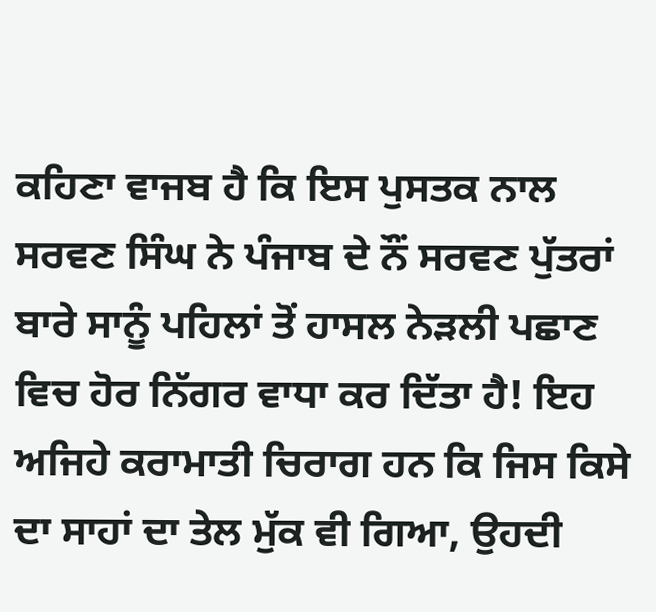ਕਹਿਣਾ ਵਾਜਬ ਹੈ ਕਿ ਇਸ ਪੁਸਤਕ ਨਾਲ ਸਰਵਣ ਸਿੰਘ ਨੇ ਪੰਜਾਬ ਦੇ ਨੌਂ ਸਰਵਣ ਪੁੱਤਰਾਂ ਬਾਰੇ ਸਾਨੂੰ ਪਹਿਲਾਂ ਤੋਂ ਹਾਸਲ ਨੇੜਲੀ ਪਛਾਣ ਵਿਚ ਹੋਰ ਨਿੱਗਰ ਵਾਧਾ ਕਰ ਦਿੱਤਾ ਹੈ! ਇਹ ਅਜਿਹੇ ਕਰਾਮਾਤੀ ਚਿਰਾਗ ਹਨ ਕਿ ਜਿਸ ਕਿਸੇ ਦਾ ਸਾਹਾਂ ਦਾ ਤੇਲ ਮੁੱਕ ਵੀ ਗਿਆ, ਉਹਦੀ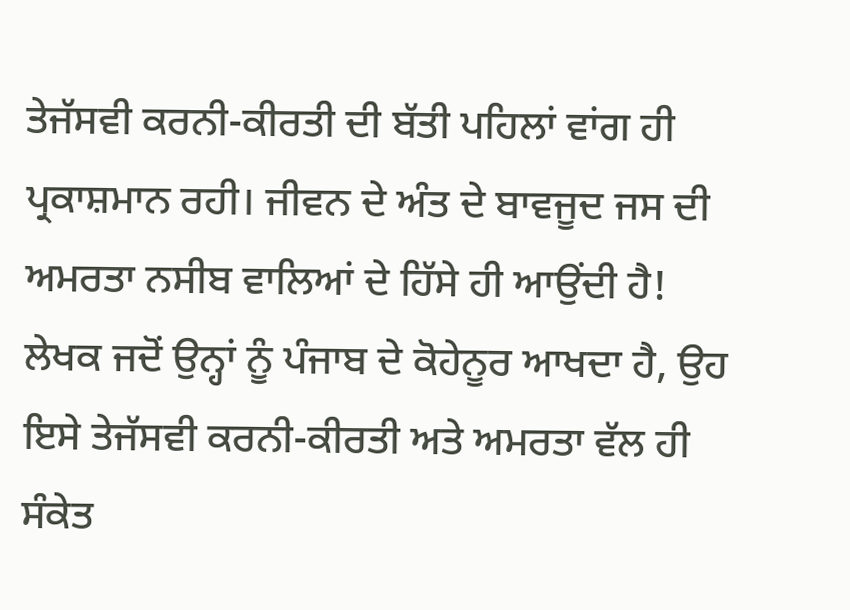ਤੇਜੱਸਵੀ ਕਰਨੀ-ਕੀਰਤੀ ਦੀ ਬੱਤੀ ਪਹਿਲਾਂ ਵਾਂਗ ਹੀ ਪ੍ਰਕਾਸ਼ਮਾਨ ਰਹੀ। ਜੀਵਨ ਦੇ ਅੰਤ ਦੇ ਬਾਵਜੂਦ ਜਸ ਦੀ ਅਮਰਤਾ ਨਸੀਬ ਵਾਲਿਆਂ ਦੇ ਹਿੱਸੇ ਹੀ ਆਉਂਦੀ ਹੈ! ਲੇਖਕ ਜਦੋਂ ਉਨ੍ਹਾਂ ਨੂੰ ਪੰਜਾਬ ਦੇ ਕੋਹੇਨੂਰ ਆਖਦਾ ਹੈ, ਉਹ ਇਸੇ ਤੇਜੱਸਵੀ ਕਰਨੀ-ਕੀਰਤੀ ਅਤੇ ਅਮਰਤਾ ਵੱਲ ਹੀ ਸੰਕੇਤ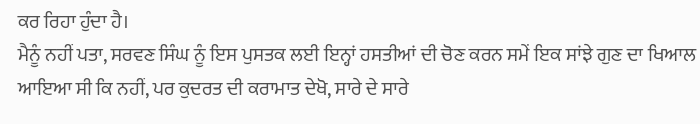ਕਰ ਰਿਹਾ ਹੁੰਦਾ ਹੈ।
ਮੈਨੂੰ ਨਹੀਂ ਪਤਾ, ਸਰਵਣ ਸਿੰਘ ਨੂੰ ਇਸ ਪੁਸਤਕ ਲਈ ਇਨ੍ਹਾਂ ਹਸਤੀਆਂ ਦੀ ਚੋਣ ਕਰਨ ਸਮੇਂ ਇਕ ਸਾਂਝੇ ਗੁਣ ਦਾ ਖਿਆਲ ਆਇਆ ਸੀ ਕਿ ਨਹੀਂ, ਪਰ ਕੁਦਰਤ ਦੀ ਕਰਾਮਾਤ ਦੇਖੋ, ਸਾਰੇ ਦੇ ਸਾਰੇ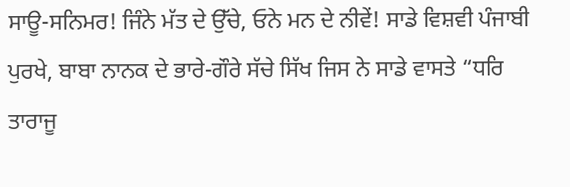ਸਾਊ-ਸਨਿਮਰ! ਜਿੰਨੇ ਮੱਤ ਦੇ ਉੱਚੇ, ਓਨੇ ਮਨ ਦੇ ਨੀਵੇਂ! ਸਾਡੇ ਵਿਸ਼ਵੀ ਪੰਜਾਬੀ ਪੁਰਖੇ, ਬਾਬਾ ਨਾਨਕ ਦੇ ਭਾਰੇ-ਗੌਰੇ ਸੱਚੇ ਸਿੱਖ ਜਿਸ ਨੇ ਸਾਡੇ ਵਾਸਤੇ “ਧਰਿ ਤਾਰਾਜੂ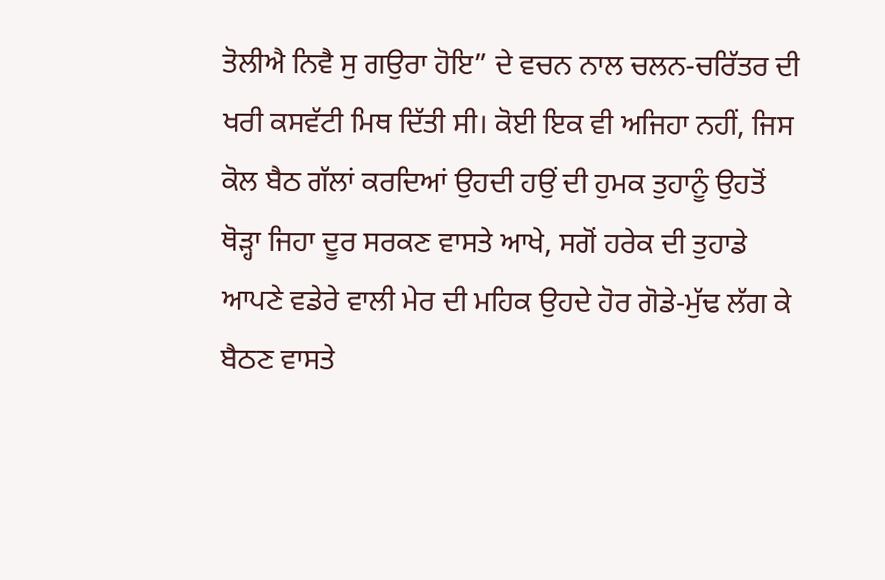ਤੋਲੀਐ ਨਿਵੈ ਸੁ ਗਉਰਾ ਹੋਇ” ਦੇ ਵਚਨ ਨਾਲ ਚਲਨ-ਚਰਿੱਤਰ ਦੀ ਖਰੀ ਕਸਵੱਟੀ ਮਿਥ ਦਿੱਤੀ ਸੀ। ਕੋਈ ਇਕ ਵੀ ਅਜਿਹਾ ਨਹੀਂ, ਜਿਸ ਕੋਲ ਬੈਠ ਗੱਲਾਂ ਕਰਦਿਆਂ ਉਹਦੀ ਹਉਂ ਦੀ ਹੁਮਕ ਤੁਹਾਨੂੰ ਉਹਤੋਂ ਥੋੜ੍ਹਾ ਜਿਹਾ ਦੂਰ ਸਰਕਣ ਵਾਸਤੇ ਆਖੇ, ਸਗੋਂ ਹਰੇਕ ਦੀ ਤੁਹਾਡੇ ਆਪਣੇ ਵਡੇਰੇ ਵਾਲੀ ਮੇਰ ਦੀ ਮਹਿਕ ਉਹਦੇ ਹੋਰ ਗੋਡੇ-ਮੁੱਢ ਲੱਗ ਕੇ ਬੈਠਣ ਵਾਸਤੇ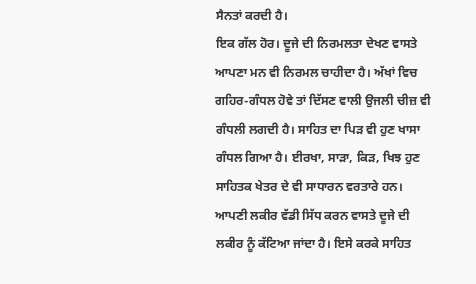ਸੈਨਤਾਂ ਕਰਦੀ ਹੈ।
ਇਕ ਗੱਲ ਹੋਰ। ਦੂਜੇ ਦੀ ਨਿਰਮਲਤਾ ਦੇਖਣ ਵਾਸਤੇ ਆਪਣਾ ਮਨ ਵੀ ਨਿਰਮਲ ਚਾਹੀਦਾ ਹੈ। ਅੱਖਾਂ ਵਿਚ ਗਹਿਰ-ਗੰਧਲ ਹੋਵੇ ਤਾਂ ਦਿੱਸਣ ਵਾਲੀ ਉਜਲੀ ਚੀਜ਼ ਵੀ ਗੰਧਲੀ ਲਗਦੀ ਹੈ। ਸਾਹਿਤ ਦਾ ਪਿੜ ਵੀ ਹੁਣ ਖਾਸਾ ਗੰਧਲ ਗਿਆ ਹੈ। ਈਰਖਾ, ਸਾੜਾ, ਕਿੜ, ਖਿਝ ਹੁਣ ਸਾਹਿਤਕ ਖੇਤਰ ਦੇ ਵੀ ਸਾਧਾਰਨ ਵਰਤਾਰੇ ਹਨ। ਆਪਣੀ ਲਕੀਰ ਵੱਡੀ ਸਿੱਧ ਕਰਨ ਵਾਸਤੇ ਦੂਜੇ ਦੀ ਲਕੀਰ ਨੂੰ ਕੱਟਿਆ ਜਾਂਦਾ ਹੈ। ਇਸੇ ਕਰਕੇ ਸਾਹਿਤ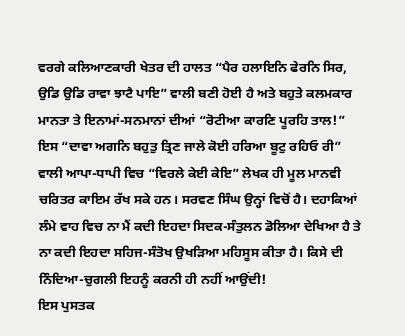ਵਰਗੇ ਕਲਿਆਣਕਾਰੀ ਖੇਤਰ ਦੀ ਹਾਲਤ “ਪੈਰ ਹਲਾਇਨਿ ਫੇਰਨਿ ਸਿਰ, ਉਡਿ ਉਡਿ ਰਾਵਾ ਝਾਟੈ ਪਾਇ” ਵਾਲੀ ਬਣੀ ਹੋਈ ਹੈ ਅਤੇ ਬਹੁਤੇ ਕਲਮਕਾਰ ਮਾਨਤਾ ਤੇ ਇਨਾਮਾਂ-ਸਨਮਾਨਾਂ ਦੀਆਂ “ਰੋਟੀਆ ਕਾਰਣਿ ਪੂਰਹਿ ਤਾਲ!” ਇਸ “ਦਾਵਾ ਅਗਨਿ ਬਹੁਤੁ ਤ੍ਰਿਣ ਜਾਲੇ ਕੋਈ ਹਰਿਆ ਬੂਟੁ ਰਹਿਓ ਰੀ” ਵਾਲੀ ਆਪਾ-ਧਾਪੀ ਵਿਚ “ਵਿਰਲੇ ਕੇਈ ਕੇਇ” ਲੇਖਕ ਹੀ ਮੂਲ ਮਾਨਵੀ ਚਰਿਤਰ ਕਾਇਮ ਰੱਖ ਸਕੇ ਹਨ। ਸਰਵਣ ਸਿੰਘ ਉਨ੍ਹਾਂ ਵਿਚੋਂ ਹੈ। ਦਹਾਕਿਆਂ ਲੰਮੇ ਵਾਹ ਵਿਚ ਨਾ ਮੈਂ ਕਦੀ ਇਹਦਾ ਸਿਦਕ-ਸੰਤੁਲਨ ਡੋਲਿਆ ਦੇਖਿਆ ਹੈ ਤੇ ਨਾ ਕਦੀ ਇਹਦਾ ਸਹਿਜ-ਸੰਤੋਖ ਉਖੜਿਆ ਮਹਿਸੂਸ ਕੀਤਾ ਹੈ। ਕਿਸੇ ਦੀ ਨਿੰਦਿਆ-ਚੁਗਲੀ ਇਹਨੂੰ ਕਰਨੀ ਹੀ ਨਹੀਂ ਆਉਂਦੀ!
ਇਸ ਪੁਸਤਕ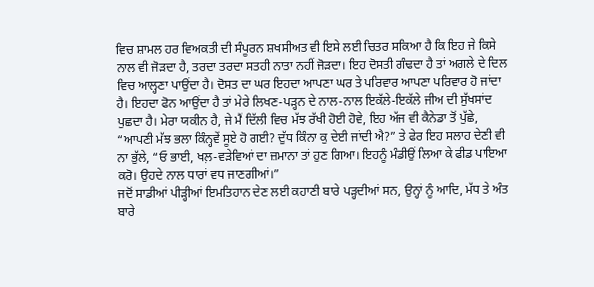ਵਿਚ ਸ਼ਾਮਲ ਹਰ ਵਿਅਕਤੀ ਦੀ ਸੰਪੂਰਨ ਸ਼ਖਸੀਅਤ ਵੀ ਇਸੇ ਲਈ ਚਿਤਰ ਸਕਿਆ ਹੈ ਕਿ ਇਹ ਜੇ ਕਿਸੇ ਨਾਲ ਵੀ ਜੋੜਦਾ ਹੈ, ਤਰਦਾ ਤਰਦਾ ਸਤਹੀ ਨਾਤਾ ਨਹੀਂ ਜੋੜਦਾ। ਇਹ ਦੋਸਤੀ ਗੰਢਦਾ ਹੈ ਤਾਂ ਅਗਲੇ ਦੇ ਦਿਲ ਵਿਚ ਆਲ੍ਹਣਾ ਪਾਉਂਦਾ ਹੈ। ਦੋਸਤ ਦਾ ਘਰ ਇਹਦਾ ਆਪਣਾ ਘਰ ਤੇ ਪਰਿਵਾਰ ਆਪਣਾ ਪਰਿਵਾਰ ਹੋ ਜਾਂਦਾ ਹੈ। ਇਹਦਾ ਫੋਨ ਆਉਂਦਾ ਹੈ ਤਾਂ ਮੇਰੇ ਲਿਖਣ-ਪੜ੍ਹਨ ਦੇ ਨਾਲ-ਨਾਲ ਇਕੱਲੇ-ਇਕੱਲੇ ਜੀਅ ਦੀ ਸੁੱਖਸਾਂਦ ਪੁਛਦਾ ਹੈ। ਮੇਰਾ ਯਕੀਨ ਹੈ, ਜੇ ਮੈਂ ਦਿੱਲੀ ਵਿਚ ਮੱਝ ਰੱਖੀ ਹੋਈ ਹੋਵੇ, ਇਹ ਅੱਜ ਵੀ ਕੈਨੇਡਾ ਤੋਂ ਪੁੱਛੇ, “ਆਪਣੀ ਮੱਝ ਭਲਾ ਕਿੰਨ੍ਹਵੇਂ ਸੂਏ ਹੋ ਗਈ? ਦੁੱਧ ਕਿੰਨਾ ਕੁ ਦੇਈ ਜਾਂਦੀ ਐ?” ਤੇ ਫੇਰ ਇਹ ਸਲਾਹ ਦੇਣੀ ਵੀ ਨਾ ਭੁੱਲੇ, “ਓ ਭਾਈ, ਖਲ਼-ਵੜੇਵਿਆਂ ਦਾ ਜ਼ਮਾਨਾ ਤਾਂ ਹੁਣ ਗਿਆ। ਇਹਨੂੰ ਮੰਡੀਉਂ ਲਿਆ ਕੇ ਫੀਡ ਪਾਇਆ ਕਰੋ। ਉਹਦੇ ਨਾਲ ਧਾਰਾਂ ਵਧ ਜਾਣਗੀਆਂ।”
ਜਦੋਂ ਸਾਡੀਆਂ ਪੀੜ੍ਹੀਆਂ ਇਮਤਿਹਾਨ ਦੇਣ ਲਈ ਕਹਾਣੀ ਬਾਰੇ ਪੜ੍ਹਦੀਆਂ ਸਨ, ਉਨ੍ਹਾਂ ਨੂੰ ਆਦਿ, ਮੱਧ ਤੇ ਅੰਤ ਬਾਰੇ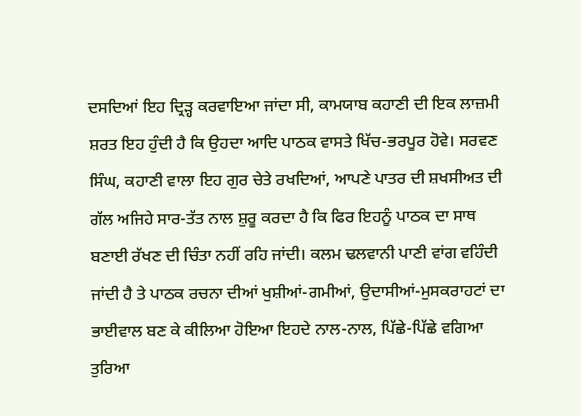ਦਸਦਿਆਂ ਇਹ ਦ੍ਰਿੜ੍ਹ ਕਰਵਾਇਆ ਜਾਂਦਾ ਸੀ, ਕਾਮਯਾਬ ਕਹਾਣੀ ਦੀ ਇਕ ਲਾਜ਼ਮੀ ਸ਼ਰਤ ਇਹ ਹੁੰਦੀ ਹੈ ਕਿ ਉਹਦਾ ਆਦਿ ਪਾਠਕ ਵਾਸਤੇ ਖਿੱਚ-ਭਰਪੂਰ ਹੋਵੇ। ਸਰਵਣ ਸਿੰਘ, ਕਹਾਣੀ ਵਾਲਾ ਇਹ ਗੁਰ ਚੇਤੇ ਰਖਦਿਆਂ, ਆਪਣੇ ਪਾਤਰ ਦੀ ਸ਼ਖਸੀਅਤ ਦੀ ਗੱਲ ਅਜਿਹੇ ਸਾਰ-ਤੱਤ ਨਾਲ ਸ਼ੁਰੂ ਕਰਦਾ ਹੈ ਕਿ ਫਿਰ ਇਹਨੂੰ ਪਾਠਕ ਦਾ ਸਾਥ ਬਣਾਈ ਰੱਖਣ ਦੀ ਚਿੰਤਾ ਨਹੀਂ ਰਹਿ ਜਾਂਦੀ। ਕਲਮ ਢਲਵਾਨੀ ਪਾਣੀ ਵਾਂਗ ਵਹਿੰਦੀ ਜਾਂਦੀ ਹੈ ਤੇ ਪਾਠਕ ਰਚਨਾ ਦੀਆਂ ਖੁਸ਼ੀਆਂ-ਗਮੀਆਂ, ਉਦਾਸੀਆਂ-ਮੁਸਕਰਾਹਟਾਂ ਦਾ ਭਾਈਵਾਲ ਬਣ ਕੇ ਕੀਲਿਆ ਹੋਇਆ ਇਹਦੇ ਨਾਲ-ਨਾਲ, ਪਿੱਛੇ-ਪਿੱਛੇ ਵਗਿਆ ਤੁਰਿਆ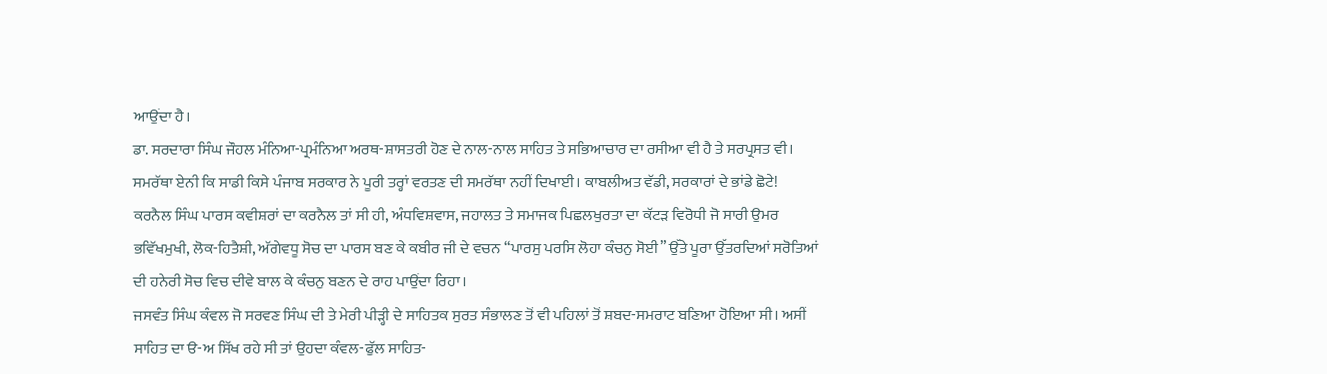ਆਉਂਦਾ ਹੈ।
ਡਾ. ਸਰਦਾਰਾ ਸਿੰਘ ਜੌਹਲ ਮੰਨਿਆ-ਪ੍ਰਮੰਨਿਆ ਅਰਥ-ਸ਼ਾਸਤਰੀ ਹੋਣ ਦੇ ਨਾਲ-ਨਾਲ ਸਾਹਿਤ ਤੇ ਸਭਿਆਚਾਰ ਦਾ ਰਸੀਆ ਵੀ ਹੈ ਤੇ ਸਰਪ੍ਰਸਤ ਵੀ। ਸਮਰੱਥਾ ਏਨੀ ਕਿ ਸਾਡੀ ਕਿਸੇ ਪੰਜਾਬ ਸਰਕਾਰ ਨੇ ਪੂਰੀ ਤਰ੍ਹਾਂ ਵਰਤਣ ਦੀ ਸਮਰੱਥਾ ਨਹੀਂ ਦਿਖਾਈ। ਕਾਬਲੀਅਤ ਵੱਡੀ, ਸਰਕਾਰਾਂ ਦੇ ਭਾਂਡੇ ਛੋਟੇ!
ਕਰਨੈਲ ਸਿੰਘ ਪਾਰਸ ਕਵੀਸ਼ਰਾਂ ਦਾ ਕਰਨੈਲ ਤਾਂ ਸੀ ਹੀ, ਅੰਧਵਿਸ਼ਵਾਸ, ਜਹਾਲਤ ਤੇ ਸਮਾਜਕ ਪਿਛਲਖੁਰਤਾ ਦਾ ਕੱਟੜ ਵਿਰੋਧੀ ਜੋ ਸਾਰੀ ਉਮਰ ਭਵਿੱਖਮੁਖੀ, ਲੋਕ-ਹਿਤੈਸ਼ੀ, ਅੱਗੇਵਧੂ ਸੋਚ ਦਾ ਪਾਰਸ ਬਣ ਕੇ ਕਬੀਰ ਜੀ ਦੇ ਵਚਨ “ਪਾਰਸੁ ਪਰਸਿ ਲੋਹਾ ਕੰਚਨੁ ਸੋਈ” ਉੱਤੇ ਪੂਰਾ ਉੱਤਰਦਿਆਂ ਸਰੋਤਿਆਂ ਦੀ ਹਨੇਰੀ ਸੋਚ ਵਿਚ ਦੀਵੇ ਬਾਲ ਕੇ ਕੰਚਨੁ ਬਣਨ ਦੇ ਰਾਹ ਪਾਉਂਦਾ ਰਿਹਾ।
ਜਸਵੰਤ ਸਿੰਘ ਕੰਵਲ ਜੋ ਸਰਵਣ ਸਿੰਘ ਦੀ ਤੇ ਮੇਰੀ ਪੀੜ੍ਹੀ ਦੇ ਸਾਹਿਤਕ ਸੁਰਤ ਸੰਭਾਲਣ ਤੋਂ ਵੀ ਪਹਿਲਾਂ ਤੋਂ ਸ਼ਬਦ-ਸਮਰਾਟ ਬਣਿਆ ਹੋਇਆ ਸੀ। ਅਸੀਂ ਸਾਹਿਤ ਦਾ ੳ-ਅ ਸਿੱਖ ਰਹੇ ਸੀ ਤਾਂ ਉਹਦਾ ਕੰਵਲ-ਫੁੱਲ ਸਾਹਿਤ-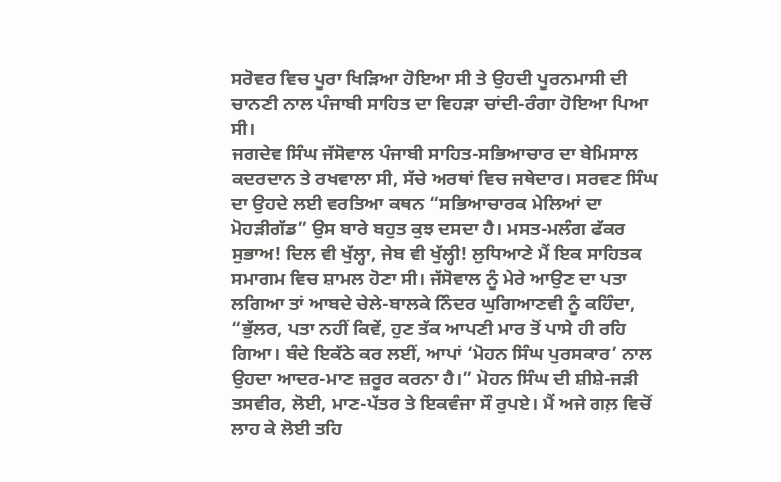ਸਰੋਵਰ ਵਿਚ ਪੂਰਾ ਖਿੜਿਆ ਹੋਇਆ ਸੀ ਤੇ ਉਹਦੀ ਪੂਰਨਮਾਸੀ ਦੀ ਚਾਨਣੀ ਨਾਲ ਪੰਜਾਬੀ ਸਾਹਿਤ ਦਾ ਵਿਹੜਾ ਚਾਂਦੀ-ਰੰਗਾ ਹੋਇਆ ਪਿਆ ਸੀ।
ਜਗਦੇਵ ਸਿੰਘ ਜੱਸੋਵਾਲ ਪੰਜਾਬੀ ਸਾਹਿਤ-ਸਭਿਆਚਾਰ ਦਾ ਬੇਮਿਸਾਲ ਕਦਰਦਾਨ ਤੇ ਰਖਵਾਲਾ ਸੀ, ਸੱਚੇ ਅਰਥਾਂ ਵਿਚ ਜਥੇਦਾਰ। ਸਰਵਣ ਸਿੰਘ ਦਾ ਉਹਦੇ ਲਈ ਵਰਤਿਆ ਕਥਨ “ਸਭਿਆਚਾਰਕ ਮੇਲਿਆਂ ਦਾ ਮੋਹੜੀਗੱਡ” ਉਸ ਬਾਰੇ ਬਹੁਤ ਕੁਝ ਦਸਦਾ ਹੈ। ਮਸਤ-ਮਲੰਗ ਫੱਕਰ ਸੁਭਾਅ! ਦਿਲ ਵੀ ਖੁੱਲ੍ਹਾ, ਜੇਬ ਵੀ ਖੁੱਲ੍ਹੀ! ਲੁਧਿਆਣੇ ਮੈਂ ਇਕ ਸਾਹਿਤਕ ਸਮਾਗਮ ਵਿਚ ਸ਼ਾਮਲ ਹੋਣਾ ਸੀ। ਜੱਸੋਵਾਲ ਨੂੰ ਮੇਰੇ ਆਉਣ ਦਾ ਪਤਾ ਲਗਿਆ ਤਾਂ ਆਬਦੇ ਚੇਲੇ-ਬਾਲਕੇ ਨਿੰਦਰ ਘੁਗਿਆਣਵੀ ਨੂੰ ਕਹਿੰਦਾ, “ਭੁੱਲਰ, ਪਤਾ ਨਹੀਂ ਕਿਵੇਂ, ਹੁਣ ਤੱਕ ਆਪਣੀ ਮਾਰ ਤੋਂ ਪਾਸੇ ਹੀ ਰਹਿ ਗਿਆ। ਬੰਦੇ ਇਕੱਠੇ ਕਰ ਲਈਂ, ਆਪਾਂ ‘ਮੋਹਨ ਸਿੰਘ ਪੁਰਸਕਾਰ’ ਨਾਲ ਉਹਦਾ ਆਦਰ-ਮਾਣ ਜ਼ਰੂਰ ਕਰਨਾ ਹੈ।” ਮੋਹਨ ਸਿੰਘ ਦੀ ਸ਼ੀਸ਼ੇ-ਜੜੀ ਤਸਵੀਰ, ਲੋਈ, ਮਾਣ-ਪੱਤਰ ਤੇ ਇਕਵੰਜਾ ਸੌ ਰੁਪਏ। ਮੈਂ ਅਜੇ ਗਲ਼ ਵਿਚੋਂ ਲਾਹ ਕੇ ਲੋਈ ਤਹਿ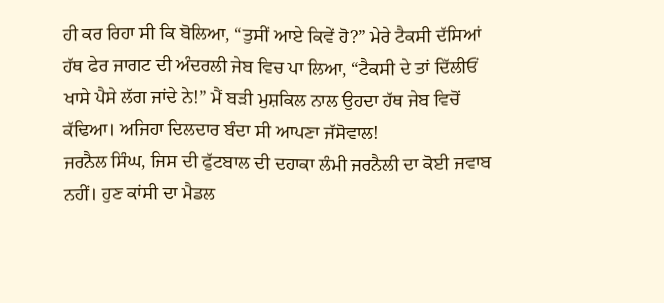ਹੀ ਕਰ ਰਿਹਾ ਸੀ ਕਿ ਬੋਲਿਆ, “ਤੁਸੀਂ ਆਏ ਕਿਵੇਂ ਹੋ?” ਮੇਰੇ ਟੈਕਸੀ ਦੱਸਿਆਂ ਹੱਥ ਫੇਰ ਜਾਗਟ ਦੀ ਅੰਦਰਲੀ ਜੇਬ ਵਿਚ ਪਾ ਲਿਆ, “ਟੈਕਸੀ ਦੇ ਤਾਂ ਦਿੱਲੀਓਂ ਖਾਸੇ ਪੈਸੇ ਲੱਗ ਜਾਂਦੇ ਨੇ!” ਮੈਂ ਬੜੀ ਮੁਸ਼ਕਿਲ ਨਾਲ ਉਹਦਾ ਹੱਥ ਜੇਬ ਵਿਚੋਂ ਕੱਢਿਆ। ਅਜਿਹਾ ਦਿਲਦਾਰ ਬੰਦਾ ਸੀ ਆਪਣਾ ਜੱਸੋਵਾਲ!
ਜਰਨੈਲ ਸਿੰਘ, ਜਿਸ ਦੀ ਫੁੱਟਬਾਲ ਦੀ ਦਹਾਕਾ ਲੰਮੀ ਜਰਨੈਲੀ ਦਾ ਕੋਈ ਜਵਾਬ ਨਹੀਂ। ਹੁਣ ਕਾਂਸੀ ਦਾ ਮੈਡਲ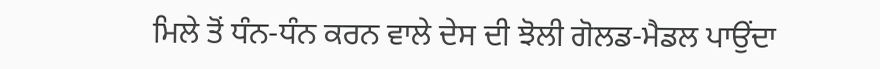ਮਿਲੇ ਤੋਂ ਧੰਨ-ਧੰਨ ਕਰਨ ਵਾਲੇ ਦੇਸ ਦੀ ਝੋਲੀ ਗੋਲਡ-ਮੈਡਲ ਪਾਉਂਦਾ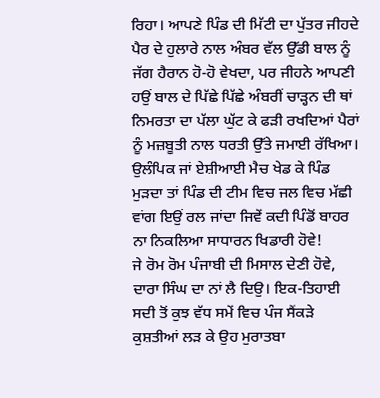ਰਿਹਾ। ਆਪਣੇ ਪਿੰਡ ਦੀ ਮਿੱਟੀ ਦਾ ਪੁੱਤਰ ਜੀਹਦੇ ਪੈਰ ਦੇ ਹੁਲਾਰੇ ਨਾਲ ਅੰਬਰ ਵੱਲ ਉੱਡੀ ਬਾਲ ਨੂੰ ਜੱਗ ਹੈਰਾਨ ਹੋ-ਹੋ ਵੇਖਦਾ, ਪਰ ਜੀਹਨੇ ਆਪਣੀ ਹਉਂ ਬਾਲ ਦੇ ਪਿੱਛੇ ਪਿੱਛੇ ਅੰਬਰੀਂ ਚਾੜ੍ਹਨ ਦੀ ਥਾਂ ਨਿਮਰਤਾ ਦਾ ਪੱਲਾ ਘੁੱਟ ਕੇ ਫੜੀ ਰਖਦਿਆਂ ਪੈਰਾਂ ਨੂੰ ਮਜ਼ਬੂਤੀ ਨਾਲ ਧਰਤੀ ਉੱਤੇ ਜਮਾਈ ਰੱਖਿਆ। ਉਲੰਪਿਕ ਜਾਂ ਏਸ਼ੀਆਈ ਮੈਚ ਖੇਡ ਕੇ ਪਿੰਡ ਮੁੜਦਾ ਤਾਂ ਪਿੰਡ ਦੀ ਟੀਮ ਵਿਚ ਜਲ ਵਿਚ ਮੱਛੀ ਵਾਂਗ ਇਉਂ ਰਲ ਜਾਂਦਾ ਜਿਵੇਂ ਕਦੀ ਪਿੰਡੋਂ ਬਾਹਰ ਨਾ ਨਿਕਲਿਆ ਸਾਧਾਰਨ ਖਿਡਾਰੀ ਹੋਵੇ!
ਜੇ ਰੋਮ ਰੋਮ ਪੰਜਾਬੀ ਦੀ ਮਿਸਾਲ ਦੇਣੀ ਹੋਵੇ, ਦਾਰਾ ਸਿੰਘ ਦਾ ਨਾਂ ਲੈ ਦਿਉ। ਇਕ-ਤਿਹਾਈ ਸਦੀ ਤੋਂ ਕੁਝ ਵੱਧ ਸਮੇਂ ਵਿਚ ਪੰਜ ਸੈਂਕੜੇ ਕੁਸ਼ਤੀਆਂ ਲੜ ਕੇ ਉਹ ਮੁਰਾਤਬਾ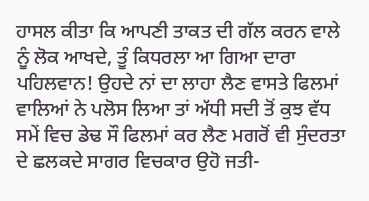ਹਾਸਲ ਕੀਤਾ ਕਿ ਆਪਣੀ ਤਾਕਤ ਦੀ ਗੱਲ ਕਰਨ ਵਾਲੇ ਨੂੰ ਲੋਕ ਆਖਦੇ, ਤੂੰ ਕਿਧਰਲਾ ਆ ਗਿਆ ਦਾਰਾ ਪਹਿਲਵਾਨ! ਉਹਦੇ ਨਾਂ ਦਾ ਲਾਹਾ ਲੈਣ ਵਾਸਤੇ ਫਿਲਮਾਂ ਵਾਲਿਆਂ ਨੇ ਪਲੋਸ ਲਿਆ ਤਾਂ ਅੱਧੀ ਸਦੀ ਤੋਂ ਕੁਝ ਵੱਧ ਸਮੇਂ ਵਿਚ ਡੇਢ ਸੌ ਫਿਲਮਾਂ ਕਰ ਲੈਣ ਮਗਰੋਂ ਵੀ ਸੁੰਦਰਤਾ ਦੇ ਛਲਕਦੇ ਸਾਗਰ ਵਿਚਕਾਰ ਉਹੋ ਜਤੀ-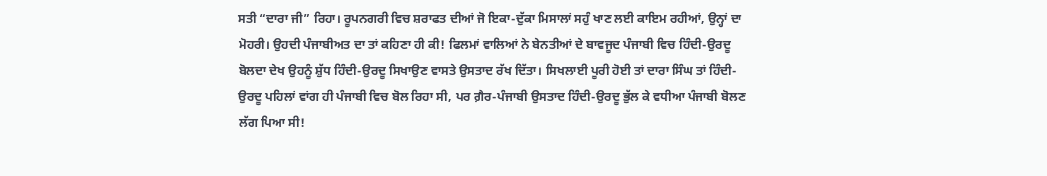ਸਤੀ “ਦਾਰਾ ਜੀ” ਰਿਹਾ। ਰੂਪਨਗਰੀ ਵਿਚ ਸ਼ਰਾਫਤ ਦੀਆਂ ਜੋ ਇਕਾ-ਦੁੱਕਾ ਮਿਸਾਲਾਂ ਸਹੁੰ ਖਾਣ ਲਈ ਕਾਇਮ ਰਹੀਆਂ, ਉਨ੍ਹਾਂ ਦਾ ਮੋਹਰੀ। ਉਹਦੀ ਪੰਜਾਬੀਅਤ ਦਾ ਤਾਂ ਕਹਿਣਾ ਹੀ ਕੀ! ਫਿਲਮਾਂ ਵਾਲਿਆਂ ਨੇ ਬੇਨਤੀਆਂ ਦੇ ਬਾਵਜੂਦ ਪੰਜਾਬੀ ਵਿਚ ਹਿੰਦੀ-ਉਰਦੂ ਬੋਲਦਾ ਦੇਖ ਉਹਨੂੰ ਸ਼ੁੱਧ ਹਿੰਦੀ-ਉਰਦੂ ਸਿਖਾਉਣ ਵਾਸਤੇ ਉਸਤਾਦ ਰੱਖ ਦਿੱਤਾ। ਸਿਖਲਾਈ ਪੂਰੀ ਹੋਈ ਤਾਂ ਦਾਰਾ ਸਿੰਘ ਤਾਂ ਹਿੰਦੀ-ਉਰਦੂ ਪਹਿਲਾਂ ਵਾਂਗ ਹੀ ਪੰਜਾਬੀ ਵਿਚ ਬੋਲ ਰਿਹਾ ਸੀ, ਪਰ ਗ਼ੈਰ-ਪੰਜਾਬੀ ਉਸਤਾਦ ਹਿੰਦੀ-ਉਰਦੂ ਭੁੱਲ ਕੇ ਵਧੀਆ ਪੰਜਾਬੀ ਬੋਲਣ ਲੱਗ ਪਿਆ ਸੀ!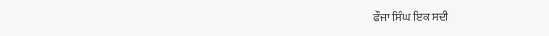ਫੌਜਾ ਸਿੰਘ ਇਕ ਸਦੀ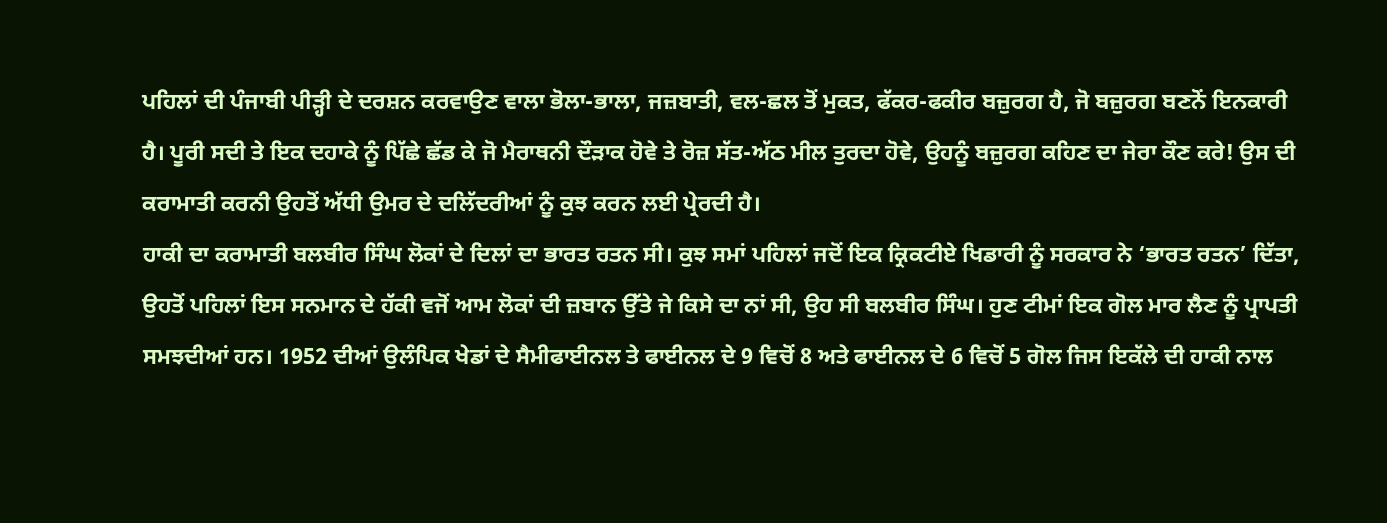ਪਹਿਲਾਂ ਦੀ ਪੰਜਾਬੀ ਪੀੜ੍ਹੀ ਦੇ ਦਰਸ਼ਨ ਕਰਵਾਉਣ ਵਾਲਾ ਭੋਲਾ-ਭਾਲਾ, ਜਜ਼ਬਾਤੀ, ਵਲ-ਛਲ ਤੋਂ ਮੁਕਤ, ਫੱਕਰ-ਫਕੀਰ ਬਜ਼ੁਰਗ ਹੈ, ਜੋ ਬਜ਼ੁਰਗ ਬਣਨੋਂ ਇਨਕਾਰੀ ਹੈ। ਪੂਰੀ ਸਦੀ ਤੇ ਇਕ ਦਹਾਕੇ ਨੂੰ ਪਿੱਛੇ ਛੱਡ ਕੇ ਜੋ ਮੈਰਾਥਨੀ ਦੌੜਾਕ ਹੋਵੇ ਤੇ ਰੋਜ਼ ਸੱਤ-ਅੱਠ ਮੀਲ ਤੁਰਦਾ ਹੋਵੇ, ਉਹਨੂੰ ਬਜ਼ੁਰਗ ਕਹਿਣ ਦਾ ਜੇਰਾ ਕੌਣ ਕਰੇ! ਉਸ ਦੀ ਕਰਾਮਾਤੀ ਕਰਨੀ ਉਹਤੋਂ ਅੱਧੀ ਉਮਰ ਦੇ ਦਲਿੱਦਰੀਆਂ ਨੂੰ ਕੁਝ ਕਰਨ ਲਈ ਪ੍ਰੇਰਦੀ ਹੈ।
ਹਾਕੀ ਦਾ ਕਰਾਮਾਤੀ ਬਲਬੀਰ ਸਿੰਘ ਲੋਕਾਂ ਦੇ ਦਿਲਾਂ ਦਾ ਭਾਰਤ ਰਤਨ ਸੀ। ਕੁਝ ਸਮਾਂ ਪਹਿਲਾਂ ਜਦੋਂ ਇਕ ਕ੍ਰਿਕਟੀਏ ਖਿਡਾਰੀ ਨੂੰ ਸਰਕਾਰ ਨੇ ‘ਭਾਰਤ ਰਤਨ’ ਦਿੱਤਾ, ਉਹਤੋਂ ਪਹਿਲਾਂ ਇਸ ਸਨਮਾਨ ਦੇ ਹੱਕੀ ਵਜੋਂ ਆਮ ਲੋਕਾਂ ਦੀ ਜ਼ਬਾਨ ਉੱਤੇ ਜੇ ਕਿਸੇ ਦਾ ਨਾਂ ਸੀ, ਉਹ ਸੀ ਬਲਬੀਰ ਸਿੰਘ। ਹੁਣ ਟੀਮਾਂ ਇਕ ਗੋਲ ਮਾਰ ਲੈਣ ਨੂੰ ਪ੍ਰਾਪਤੀ ਸਮਝਦੀਆਂ ਹਨ। 1952 ਦੀਆਂ ਉਲੰਪਿਕ ਖੇਡਾਂ ਦੇ ਸੈਮੀਫਾਈਨਲ ਤੇ ਫਾਈਨਲ ਦੇ 9 ਵਿਚੋਂ 8 ਅਤੇ ਫਾਈਨਲ ਦੇ 6 ਵਿਚੋਂ 5 ਗੋਲ ਜਿਸ ਇਕੱਲੇ ਦੀ ਹਾਕੀ ਨਾਲ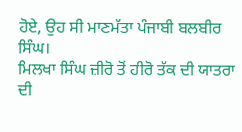ਹੋਏ, ਉਹ ਸੀ ਮਾਣਮੱਤਾ ਪੰਜਾਬੀ ਬਲਬੀਰ ਸਿੰਘ।
ਮਿਲਖਾ ਸਿੰਘ ਜ਼ੀਰੋ ਤੋਂ ਹੀਰੋ ਤੱਕ ਦੀ ਯਾਤਰਾ ਦੀ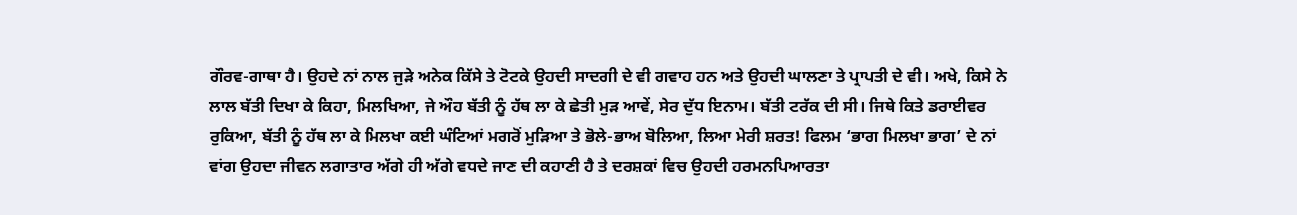ਗੌਰਵ-ਗਾਥਾ ਹੈ। ਉਹਦੇ ਨਾਂ ਨਾਲ ਜੁੜੇ ਅਨੇਕ ਕਿੱਸੇ ਤੇ ਟੋਟਕੇ ਉਹਦੀ ਸਾਦਗੀ ਦੇ ਵੀ ਗਵਾਹ ਹਨ ਅਤੇ ਉਹਦੀ ਘਾਲਣਾ ਤੇ ਪ੍ਰਾਪਤੀ ਦੇ ਵੀ। ਅਖੇ, ਕਿਸੇ ਨੇ ਲਾਲ ਬੱਤੀ ਦਿਖਾ ਕੇ ਕਿਹਾ, ਮਿਲਖਿਆ, ਜੇ ਔਹ ਬੱਤੀ ਨੂੰ ਹੱਥ ਲਾ ਕੇ ਛੇਤੀ ਮੁੜ ਆਵੇਂ, ਸੇਰ ਦੁੱਧ ਇਨਾਮ। ਬੱਤੀ ਟਰੱਕ ਦੀ ਸੀ। ਜਿਥੇ ਕਿਤੇ ਡਰਾਈਵਰ ਰੁਕਿਆ, ਬੱਤੀ ਨੂੰ ਹੱਥ ਲਾ ਕੇ ਮਿਲਖਾ ਕਈ ਘੰਟਿਆਂ ਮਗਰੋਂ ਮੁੜਿਆ ਤੇ ਭੋਲੇ-ਭਾਅ ਬੋਲਿਆ, ਲਿਆ ਮੇਰੀ ਸ਼ਰਤ! ਫਿਲਮ ‘ਭਾਗ ਮਿਲਖਾ ਭਾਗ’ ਦੇ ਨਾਂ ਵਾਂਗ ਉਹਦਾ ਜੀਵਨ ਲਗਾਤਾਰ ਅੱਗੇ ਹੀ ਅੱਗੇ ਵਧਦੇ ਜਾਣ ਦੀ ਕਹਾਣੀ ਹੈ ਤੇ ਦਰਸ਼ਕਾਂ ਵਿਚ ਉਹਦੀ ਹਰਮਨਪਿਆਰਤਾ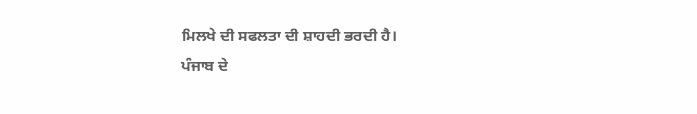ਮਿਲਖੇ ਦੀ ਸਫਲਤਾ ਦੀ ਸ਼ਾਹਦੀ ਭਰਦੀ ਹੈ।
ਪੰਜਾਬ ਦੇ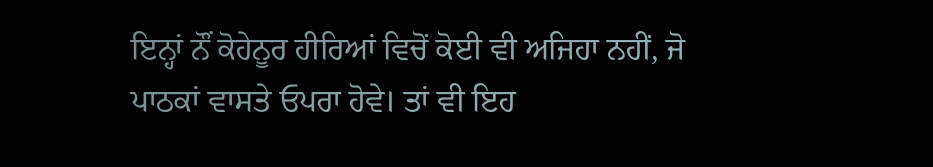ਇਨ੍ਹਾਂ ਨੌਂ ਕੋਹੇਨੂਰ ਹੀਰਿਆਂ ਵਿਚੋਂ ਕੋਈ ਵੀ ਅਜਿਹਾ ਨਹੀਂ, ਜੋ ਪਾਠਕਾਂ ਵਾਸਤੇ ਓਪਰਾ ਹੋਵੇ। ਤਾਂ ਵੀ ਇਹ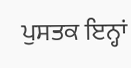ਪੁਸਤਕ ਇਨ੍ਹਾਂ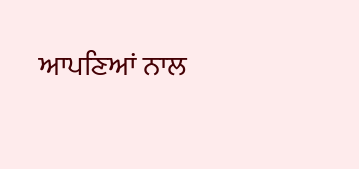ਆਪਣਿਆਂ ਨਾਲ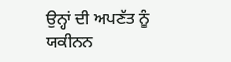ਉਨ੍ਹਾਂ ਦੀ ਅਪਣੱਤ ਨੂੰ ਯਕੀਨਨ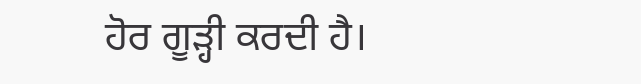ਹੋਰ ਗੂੜ੍ਹੀ ਕਰਦੀ ਹੈ।